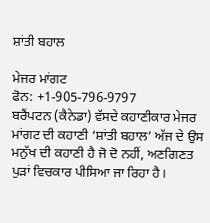ਸ਼ਾਂਤੀ ਬਹਾਲ

ਮੇਜਰ ਮਾਂਗਟ
ਫੋਨ: +1-905-796-9797
ਬਰੈਂਪਟਨ (ਕੈਨੇਡਾ) ਵੱਸਦੇ ਕਹਾਣੀਕਾਰ ਮੇਜਰ ਮਾਂਗਟ ਦੀ ਕਹਾਣੀ ‘ਸ਼ਾਂਤੀ ਬਹਾਲ’ ਅੱਜ ਦੇ ਉਸ ਮਨੁੱਖ ਦੀ ਕਹਾਣੀ ਹੈ ਜੋ ਦੋ ਨਹੀਂ, ਅਣਗਿਣਤ ਪੁੜਾਂ ਵਿਚਕਾਰ ਪੀਸਿਆ ਜਾ ਰਿਹਾ ਹੈ।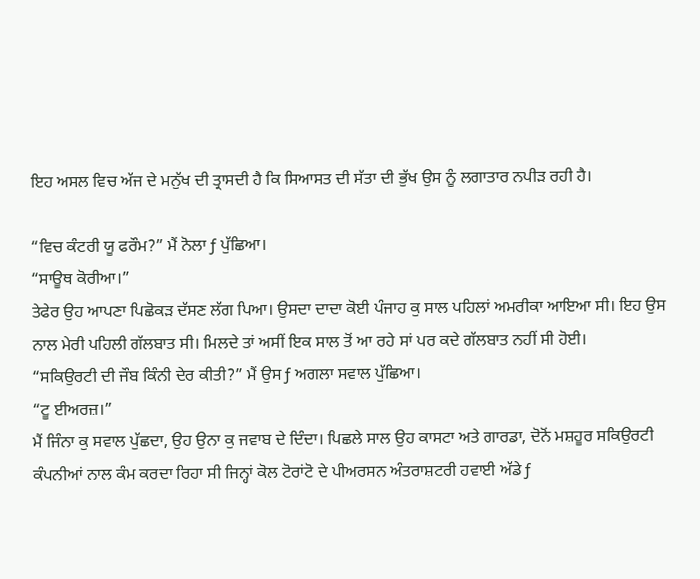ਇਹ ਅਸਲ ਵਿਚ ਅੱਜ ਦੇ ਮਨੁੱਖ ਦੀ ਤ੍ਰਾਸਦੀ ਹੈ ਕਿ ਸਿਆਸਤ ਦੀ ਸੱਤਾ ਦੀ ਭੁੱਖ ਉਸ ਨੂੰ ਲਗਾਤਾਰ ਨਪੀੜ ਰਹੀ ਹੈ।

“ਵਿਚ ਕੰਟਰੀ ਯੂ ਫਰੌਮ?” ਮੈਂ ਨੋਲਾ ƒ ਪੁੱਛਿਆ।
“ਸਾਊਥ ਕੋਰੀਆ।”
ਤੇਫੇਰ ਉਹ ਆਪਣਾ ਪਿਛੋਕੜ ਦੱਸਣ ਲੱਗ ਪਿਆ। ਉਸਦਾ ਦਾਦਾ ਕੋਈ ਪੰਜਾਹ ਕੁ ਸਾਲ ਪਹਿਲਾਂ ਅਮਰੀਕਾ ਆਇਆ ਸੀ। ਇਹ ਉਸ ਨਾਲ ਮੇਰੀ ਪਹਿਲੀ ਗੱਲਬਾਤ ਸੀ। ਮਿਲਦੇ ਤਾਂ ਅਸੀਂ ਇਕ ਸਾਲ ਤੋਂ ਆ ਰਹੇ ਸਾਂ ਪਰ ਕਦੇ ਗੱਲਬਾਤ ਨਹੀਂ ਸੀ ਹੋਈ।
“ਸਕਿਉਰਟੀ ਦੀ ਜੌਬ ਕਿੰਨੀ ਦੇਰ ਕੀਤੀ?” ਮੈਂ ਉਸ ƒ ਅਗਲਾ ਸਵਾਲ ਪੁੱਛਿਆ।
“ਟੂ ਈਅਰਜ਼।”
ਮੈਂ ਜਿੰਨਾ ਕੁ ਸਵਾਲ ਪੁੱਛਦਾ, ਉਹ ਉਨਾ ਕੁ ਜਵਾਬ ਦੇ ਦਿੰਦਾ। ਪਿਛਲੇ ਸਾਲ ਉਹ ਕਾਸਟਾ ਅਤੇ ਗਾਰਡਾ, ਦੋਨੋਂ ਮਸ਼ਹੂਰ ਸਕਿਉਰਟੀ ਕੰਪਨੀਆਂ ਨਾਲ ਕੰਮ ਕਰਦਾ ਰਿਹਾ ਸੀ ਜਿਨ੍ਹਾਂ ਕੋਲ ਟੋਰਾਂਟੋ ਦੇ ਪੀਅਰਸਨ ਅੰਤਰਾਸ਼ਟਰੀ ਹਵਾਈ ਅੱਡੇ ƒ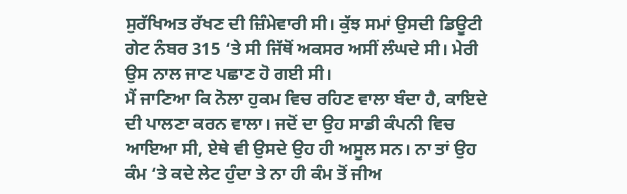ਸੁਰੱਖਿਅਤ ਰੱਖਣ ਦੀ ਜ਼ਿੰਮੇਵਾਰੀ ਸੀ। ਕੁੱਝ ਸਮਾਂ ਉਸਦੀ ਡਿਊਟੀ ਗੇਟ ਨੰਬਰ 315 ‘ਤੇ ਸੀ ਜਿੱਥੋਂ ਅਕਸਰ ਅਸੀਂ ਲੰਘਦੇ ਸੀ। ਮੇਰੀ ਉਸ ਨਾਲ ਜਾਣ ਪਛਾਣ ਹੋ ਗਈ ਸੀ।
ਮੈਂ ਜਾਣਿਆ ਕਿ ਨੋਲਾ ਹੁਕਮ ਵਿਚ ਰਹਿਣ ਵਾਲਾ ਬੰਦਾ ਹੈ, ਕਾਇਦੇ ਦੀ ਪਾਲਣਾ ਕਰਨ ਵਾਲਾ। ਜਦੋਂ ਦਾ ਉਹ ਸਾਡੀ ਕੰਪਨੀ ਵਿਚ ਆਇਆ ਸੀ, ਏਥੇ ਵੀ ਉਸਦੇ ਉਹ ਹੀ ਅਸੂਲ ਸਨ। ਨਾ ਤਾਂ ਉਹ ਕੰਮ ‘ਤੇ ਕਦੇ ਲੇਟ ਹੁੰਦਾ ਤੇ ਨਾ ਹੀ ਕੰਮ ਤੋਂ ਜੀਅ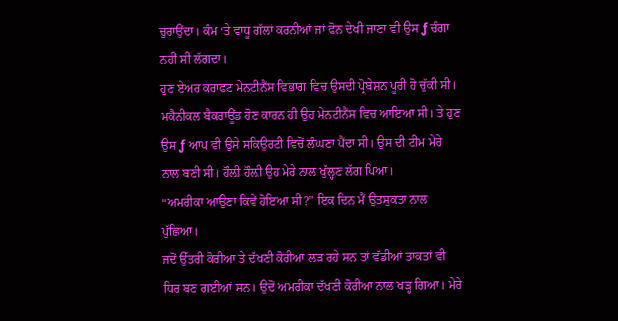ਚੁਰਾਉਂਦਾ। ਕੰਮ ‘ਤੇ ਵਾਧੂ ਗੱਲਾਂ ਕਰਨੀਆਂ ਜਾਂ ਫੋਨ ਦੇਖੀ ਜਾਣਾ ਵੀ ਉਸ ƒ ਚੰਗਾ ਨਹੀਂ ਸੀ ਲੱਗਦਾ।
ਹੁਣ ਏਅਰ ਕਰਾਫਟ ਮੇਨਟੀਨੈਂਸ ਵਿਭਾਗ ਵਿਚ ਉਸਦੀ ਪ੍ਰੋਬੇਸ਼ਨ ਪੂਰੀ ਹੋ ਚੁੱਕੀ ਸੀ। ਮਕੈਨੀਕਲ ਬੈਕਰਾਊਂਡ ਹੋਣ ਕਾਰਨ ਹੀ ਉਹ ਮੇਨਟੀਨੈਂਸ ਵਿਚ ਆਇਆ ਸੀ। ਤੇ ਹੁਣ ਉਸ ƒ ਆਪ ਵੀ ਉਸੇ ਸਕਿਉਰਟੀ ਵਿਚੋਂ ਲੰਘਣਾ ਪੈਂਦਾ ਸੀ। ਉਸ ਦੀ ਟੀਮ ਮੇਰੇ ਨਾਲ ਬਣੀ ਸੀ। ਹੌਲ਼ੀ ਹੌਲ਼ੀ ਉਹ ਮੇਰੇ ਨਾਲ ਖੁੱਲ੍ਹਣ ਲੱਗ ਪਿਆ।
“ਅਮਰੀਕਾ ਆਉਣਾ ਕਿਵੇਂ ਹੋਇਆ ਸੀ?” ਇਕ ਦਿਨ ਮੈਂ ਉਤਸੁਕਤਾ ਨਾਲ ਪੁੱਛਿਆ।
ਜਦੋਂ ਉੱਤਰੀ ਕੋਰੀਆ ਤੇ ਦੱਖਣੀ ਕੋਰੀਆ ਲੜ ਰਹੇ ਸਨ ਤਾਂ ਵੱਡੀਆਂ ਤਾਕਤਾਂ ਵੀ ਧਿਰ ਬਣ ਗਈਆਂ ਸਨ। ਉਦੋਂ ਅਮਰੀਕਾ ਦੱਖਣੀ ਕੋਰੀਆ ਨਾਲ ਖੜ੍ਹ ਗਿਆ। ਮੇਰੇ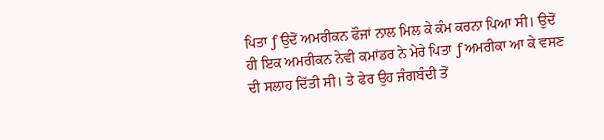ਪਿਤਾ ƒ ਉਦੋਂ ਅਮਰੀਕਨ ਫੌਜਾਂ ਨਾਲ ਮਿਲ ਕੇ ਕੰਮ ਕਰਨਾ ਪਿਆ ਸੀ। ਉਦੋਂ ਹੀ ਇਕ ਅਮਰੀਕਨ ਨੇਵੀ ਕਮਾਂਡਰ ਨੇ ਮੇਰੇ ਪਿਤਾ ƒ ਅਮਰੀਕਾ ਆ ਕੇ ਵਸਣ ਦੀ ਸਲਾਹ ਦਿੱਤੀ ਸੀ। ਤੇ ਫੇਰ ਉਹ ਜੰਗਬੰਦੀ ਤੋਂ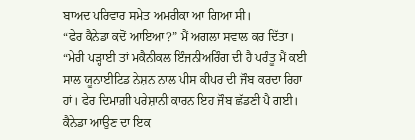ਬਾਅਦ ਪਰਿਵਾਰ ਸਮੇਤ ਅਮਰੀਕਾ ਆ ਗਿਆ ਸੀ।
“ਫੇਰ ਕੈਨੇਡਾ ਕਦੋਂ ਆਇਆ?” ਮੈਂ ਅਗਲਾ ਸਵਾਲ ਕਰ ਦਿੱਤਾ।
“ਮੇਰੀ ਪੜ੍ਹਾਈ ਤਾਂ ਮਕੈਨੀਕਲ ਇੰਜਨੀਅਰਿੰਗ ਦੀ ਹੈ ਪਰੰਤੂ ਮੈਂ ਕਈ ਸਾਲ ਯੂਨਾਈਟਿਡ ਨੇਸ਼ਨ ਨਾਲ ਪੀਸ ਕੀਪਰ ਦੀ ਜੌਬ ਕਰਦਾ ਰਿਹਾ ਹਾਂ। ਫੇਰ ਦਿਮਾਗ਼ੀ ਪਰੇਸ਼ਾਨੀ ਕਾਰਨ ਇਹ ਜੌਬ ਛੱਡਣੀ ਪੈ ਗਈ। ਕੈਨੇਡਾ ਆਉਣ ਦਾ ਇਕ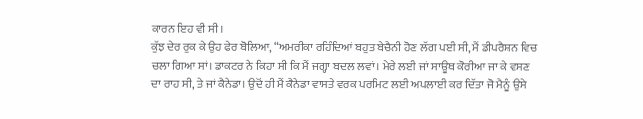ਕਾਰਨ ਇਹ ਵੀ ਸੀ।
ਕੁੱਝ ਦੇਰ ਰੁਕ ਕੇ ਉਹ ਫੇਰ ਬੋਲਿਆ, “ਅਮਰੀਕਾ ਰਹਿੰਦਿਆਂ ਬਹੁਤ ਬੇਚੈਨੀ ਹੋਣ ਲੱਗ ਪਈ ਸੀ, ਮੈਂ ਡੀਪਰੈਸ਼ਨ ਵਿਚ ਚਲਾ ਗਿਆ ਸਾਂ। ਡਾਕਟਰ ਨੇ ਕਿਹਾ ਸੀ ਕਿ ਮੈਂ ਜਗ੍ਹਾ ਬਦਲ ਲਵਾਂ। ਮੇਰੇ ਲਈ ਜਾਂ ਸਾਊਥ ਕੋਰੀਆ ਜਾ ਕੇ ਵਸਣ ਦਾ ਰਾਹ ਸੀ, ਤੇ ਜਾਂ ਕੈਨੇਡਾ। ਉਦੋਂ ਹੀ ਮੈਂ ਕੈਨੇਡਾ ਵਾਸਤੇ ਵਰਕ ਪਰਮਿਟ ਲਈ ਅਪਲਾਈ ਕਰ ਦਿੱਤਾ ਜੋ ਮੈਨੂੰ ਉਸੇ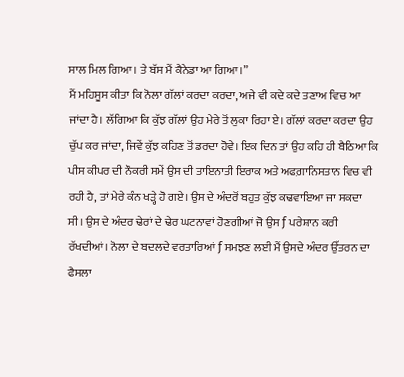ਸਾਲ ਮਿਲ ਗਿਆ। ਤੇ ਬੱਸ ਮੈਂ ਕੈਨੇਡਾ ਆ ਗਿਆ।”
ਮੈਂ ਮਹਿਸੂਸ ਕੀਤਾ ਕਿ ਨੋਲਾ ਗੱਲਾਂ ਕਰਦਾ ਕਰਦਾ, ਅਜੇ ਵੀ ਕਦੇ ਕਦੇ ਤਣਾਅ ਵਿਚ ਆ ਜਾਂਦਾ ਹੈ। ਲੱਗਿਆ ਕਿ ਕੁੱਝ ਗੱਲਾਂ ਉਹ ਮੇਰੇ ਤੋਂ ਲੁਕਾ ਰਿਹਾ ਏ। ਗੱਲਾਂ ਕਰਦਾ ਕਰਦਾ ਉਹ ਚੁੱਪ ਕਰ ਜਾਂਦਾ, ਜਿਵੇਂ ਕੁੱਝ ਕਹਿਣ ਤੋਂ ਡਰਦਾ ਹੋਵੇ। ਇਕ ਦਿਨ ਤਾਂ ਉਹ ਕਹਿ ਹੀ ਬੈਠਿਆ ਕਿ ਪੀਸ ਕੀਪਰ ਦੀ ਨੌਕਰੀ ਸਮੇਂ ਉਸ ਦੀ ਤਾਇਨਾਤੀ ਇਰਾਕ ਅਤੇ ਅਫਗ਼ਾਨਿਸਤਾਨ ਵਿਚ ਵੀ ਰਹੀ ਹੈ, ਤਾਂ ਮੇਰੇ ਕੰਨ ਖੜ੍ਹੇ ਹੋ ਗਏ। ਉਸ ਦੇ ਅੰਦਰੋਂ ਬਹੁਤ ਕੁੱਝ ਕਢਵਾਇਆ ਜਾ ਸਕਦਾ ਸੀ। ਉਸ ਦੇ ਅੰਦਰ ਢੇਰਾਂ ਦੇ ਢੇਰ ਘਟਨਾਵਾਂ ਹੋਣਗੀਆਂ ਜੋ ਉਸ ƒ ਪਰੇਸ਼ਾਨ ਕਰੀ ਰੱਖਦੀਆਂ। ਨੋਲਾ ਦੇ ਬਦਲਦੇ ਵਰਤਾਰਿਆਂ ƒ ਸਮਝਣ ਲਈ ਮੈਂ ਉਸਦੇ ਅੰਦਰ ਉੱਤਰਨ ਦਾ ਫੈਸਲਾ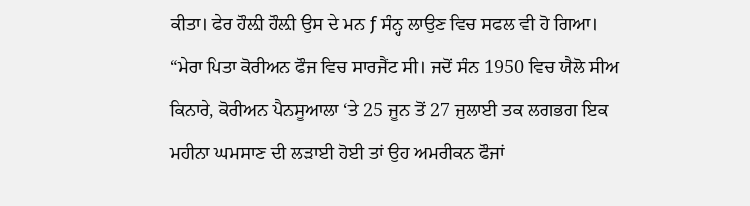ਕੀਤਾ। ਫੇਰ ਹੌਲ਼ੀ ਹੌਲ਼ੀ ਉਸ ਦੇ ਮਨ ƒ ਸੰਨ੍ਹ ਲਾਉਣ ਵਿਚ ਸਫਲ ਵੀ ਹੋ ਗਿਆ।
“ਮੇਰਾ ਪਿਤਾ ਕੋਰੀਅਨ ਫੌਜ ਵਿਚ ਸਾਰਜੈਂਟ ਸੀ। ਜਦੋਂ ਸੰਨ 1950 ਵਿਚ ਯੈਲੋ ਸੀਅ ਕਿਨਾਰੇ, ਕੋਰੀਅਨ ਪੈਨਸੂਆਲਾ ‘ਤੇ 25 ਜੂਨ ਤੋਂ 27 ਜੁਲਾਈ ਤਕ ਲਗਭਗ ਇਕ ਮਹੀਨਾ ਘਮਸਾਣ ਦੀ ਲੜਾਈ ਹੋਈ ਤਾਂ ਉਹ ਅਮਰੀਕਨ ਫੌਜਾਂ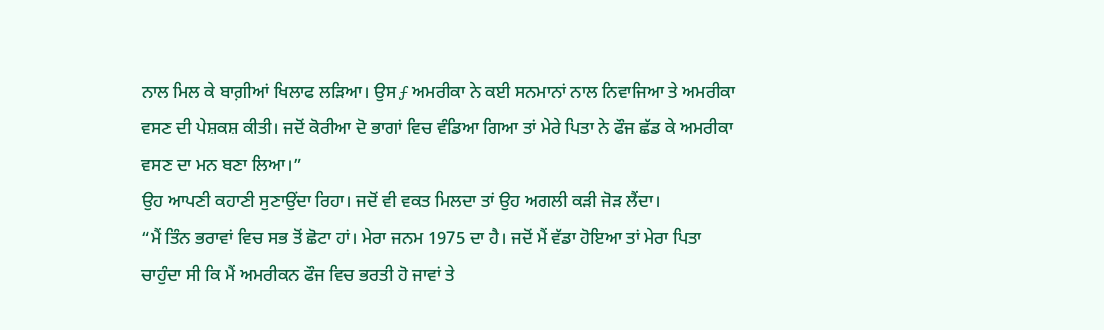ਨਾਲ ਮਿਲ ਕੇ ਬਾਗ਼ੀਆਂ ਖਿਲਾਫ ਲੜਿਆ। ਉਸ ƒ ਅਮਰੀਕਾ ਨੇ ਕਈ ਸਨਮਾਨਾਂ ਨਾਲ ਨਿਵਾਜਿਆ ਤੇ ਅਮਰੀਕਾ ਵਸਣ ਦੀ ਪੇਸ਼ਕਸ਼ ਕੀਤੀ। ਜਦੋਂ ਕੋਰੀਆ ਦੋ ਭਾਗਾਂ ਵਿਚ ਵੰਡਿਆ ਗਿਆ ਤਾਂ ਮੇਰੇ ਪਿਤਾ ਨੇ ਫੌਜ ਛੱਡ ਕੇ ਅਮਰੀਕਾ ਵਸਣ ਦਾ ਮਨ ਬਣਾ ਲਿਆ।”
ਉਹ ਆਪਣੀ ਕਹਾਣੀ ਸੁਣਾਉਂਦਾ ਰਿਹਾ। ਜਦੋਂ ਵੀ ਵਕਤ ਮਿਲਦਾ ਤਾਂ ਉਹ ਅਗਲੀ ਕੜੀ ਜੋੜ ਲੈਂਦਾ।
“ਮੈਂ ਤਿੰਨ ਭਰਾਵਾਂ ਵਿਚ ਸਭ ਤੋਂ ਛੋਟਾ ਹਾਂ। ਮੇਰਾ ਜਨਮ 1975 ਦਾ ਹੈ। ਜਦੋਂ ਮੈਂ ਵੱਡਾ ਹੋਇਆ ਤਾਂ ਮੇਰਾ ਪਿਤਾ ਚਾਹੁੰਦਾ ਸੀ ਕਿ ਮੈਂ ਅਮਰੀਕਨ ਫੌਜ ਵਿਚ ਭਰਤੀ ਹੋ ਜਾਵਾਂ ਤੇ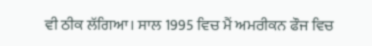ਵੀ ਠੀਕ ਲੱਗਿਆ। ਸਾਲ 1995 ਵਿਚ ਮੈਂ ਅਮਰੀਕਨ ਫੌਜ ਵਿਚ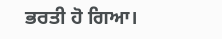ਭਰਤੀ ਹੋ ਗਿਆ।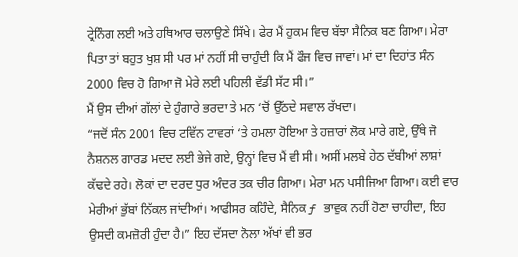ਟ੍ਰੇਨਿੰਗ ਲਈ ਅਤੇ ਹਥਿਆਰ ਚਲਾਉਣੇ ਸਿੱਖੇ। ਫੇਰ ਮੈਂ ਹੁਕਮ ਵਿਚ ਬੱਝਾ ਸੈਨਿਕ ਬਣ ਗਿਆ। ਮੇਰਾ ਪਿਤਾ ਤਾਂ ਬਹੁਤ ਖੁਸ਼ ਸੀ ਪਰ ਮਾਂ ਨਹੀਂ ਸੀ ਚਾਹੁੰਦੀ ਕਿ ਮੈਂ ਫੌਜ ਵਿਚ ਜਾਵਾਂ। ਮਾਂ ਦਾ ਦਿਹਾਂਤ ਸੰਨ 2000 ਵਿਚ ਹੋ ਗਿਆ ਜੋ ਮੇਰੇ ਲਈ ਪਹਿਲੀ ਵੱਡੀ ਸੱਟ ਸੀ।”
ਮੈਂ ਉਸ ਦੀਆਂ ਗੱਲਾਂ ਦੇ ਹੁੰਗਾਰੇ ਭਰਦਾ ਤੇ ਮਨ ‘ਚੋਂ ਉੱਠਦੇ ਸਵਾਲ ਰੱਖਦਾ।
“ਜਦੋਂ ਸੰਨ 2001 ਵਿਚ ਟਵਿੱਨ ਟਾਵਰਾਂ ‘ਤੇ ਹਮਲਾ ਹੋਇਆ ਤੇ ਹਜ਼ਾਰਾਂ ਲੋਕ ਮਾਰੇ ਗਏ, ਉੱਥੇ ਜੋ ਨੈਸ਼ਨਲ ਗਾਰਡ ਮਦਦ ਲਈ ਭੇਜੇ ਗਏ, ਉਨ੍ਹਾਂ ਵਿਚ ਮੈਂ ਵੀ ਸੀ। ਅਸੀਂ ਮਲਬੇ ਹੇਠ ਦੱਬੀਆਂ ਲਾਸ਼ਾਂ ਕੱਢਦੇ ਰਹੇ। ਲੋਕਾਂ ਦਾ ਦਰਦ ਧੁਰ ਅੰਦਰ ਤਕ ਚੀਰ ਗਿਆ। ਮੇਰਾ ਮਨ ਪਸੀਜਿਆ ਗਿਆ। ਕਈ ਵਾਰ ਮੇਰੀਆਂ ਭੁੱਬਾਂ ਨਿੱਕਲ ਜਾਂਦੀਆਂ। ਆਫੀਸਰ ਕਹਿੰਦੇ, ਸੈਨਿਕ ƒ ਭਾਵੁਕ ਨਹੀਂ ਹੋਣਾ ਚਾਹੀਦਾ, ਇਹ ਉਸਦੀ ਕਮਜ਼ੋਰੀ ਹੁੰਦਾ ਹੈ।” ਇਹ ਦੱਸਦਾ ਨੋਲਾ ਅੱਖਾਂ ਵੀ ਭਰ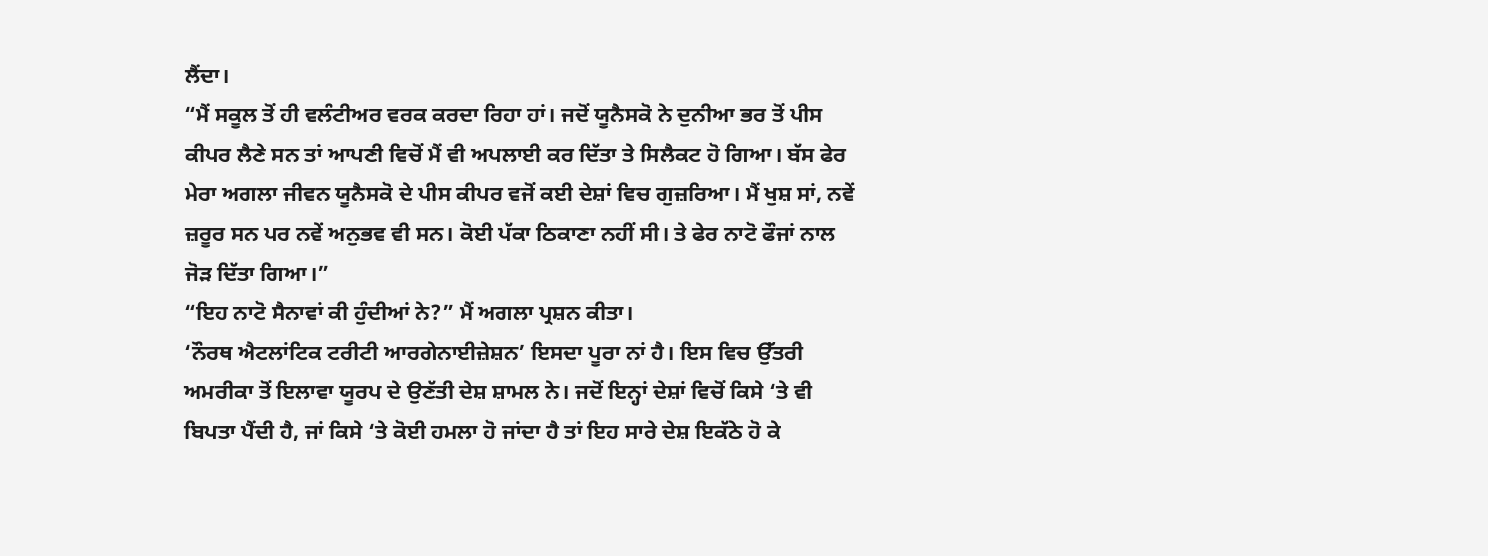ਲੈਂਦਾ।
“ਮੈਂ ਸਕੂਲ ਤੋਂ ਹੀ ਵਲੰਟੀਅਰ ਵਰਕ ਕਰਦਾ ਰਿਹਾ ਹਾਂ। ਜਦੋਂ ਯੂਨੈਸਕੋ ਨੇ ਦੁਨੀਆ ਭਰ ਤੋਂ ਪੀਸ ਕੀਪਰ ਲੈਣੇ ਸਨ ਤਾਂ ਆਪਣੀ ਵਿਚੋਂ ਮੈਂ ਵੀ ਅਪਲਾਈ ਕਰ ਦਿੱਤਾ ਤੇ ਸਿਲੈਕਟ ਹੋ ਗਿਆ। ਬੱਸ ਫੇਰ ਮੇਰਾ ਅਗਲਾ ਜੀਵਨ ਯੂਨੈਸਕੋ ਦੇ ਪੀਸ ਕੀਪਰ ਵਜੋਂ ਕਈ ਦੇਸ਼ਾਂ ਵਿਚ ਗੁਜ਼ਰਿਆ। ਮੈਂ ਖੁਸ਼ ਸਾਂ, ਨਵੇਂ ਜ਼ਰੂਰ ਸਨ ਪਰ ਨਵੇਂ ਅਨੁਭਵ ਵੀ ਸਨ। ਕੋਈ ਪੱਕਾ ਠਿਕਾਣਾ ਨਹੀਂ ਸੀ। ਤੇ ਫੇਰ ਨਾਟੋ ਫੌਜਾਂ ਨਾਲ ਜੋੜ ਦਿੱਤਾ ਗਿਆ।”
“ਇਹ ਨਾਟੋ ਸੈਨਾਵਾਂ ਕੀ ਹੁੰਦੀਆਂ ਨੇ?” ਮੈਂ ਅਗਲਾ ਪ੍ਰਸ਼ਨ ਕੀਤਾ।
‘ਨੌਰਥ ਐਟਲਾਂਟਿਕ ਟਰੀਟੀ ਆਰਗੇਨਾਈਜ਼ੇਸ਼ਨ’ ਇਸਦਾ ਪੂਰਾ ਨਾਂ ਹੈ। ਇਸ ਵਿਚ ਉੱਤਰੀ ਅਮਰੀਕਾ ਤੋਂ ਇਲਾਵਾ ਯੂਰਪ ਦੇ ਉਣੱਤੀ ਦੇਸ਼ ਸ਼ਾਮਲ ਨੇ। ਜਦੋਂ ਇਨ੍ਹਾਂ ਦੇਸ਼ਾਂ ਵਿਚੋਂ ਕਿਸੇ ‘ਤੇ ਵੀ ਬਿਪਤਾ ਪੈਂਦੀ ਹੈ, ਜਾਂ ਕਿਸੇ ‘ਤੇ ਕੋਈ ਹਮਲਾ ਹੋ ਜਾਂਦਾ ਹੈ ਤਾਂ ਇਹ ਸਾਰੇ ਦੇਸ਼ ਇਕੱਠੇ ਹੋ ਕੇ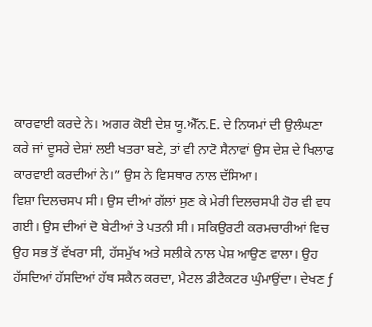ਕਾਰਵਾਈ ਕਰਦੇ ਨੇ। ਅਗਰ ਕੋਈ ਦੇਸ਼ ਯੂ.ਐੱਨ.E. ਦੇ ਨਿਯਮਾਂ ਦੀ ਉਲੰਘਣਾ ਕਰੇ ਜਾਂ ਦੂਸਰੇ ਦੇਸ਼ਾਂ ਲਈ ਖਤਰਾ ਬਣੇ, ਤਾਂ ਵੀ ਨਾਟੋ ਸੈਨਾਵਾਂ ਉਸ ਦੇਸ਼ ਦੇ ਖਿਲਾਫ ਕਾਰਵਾਈ ਕਰਦੀਆਂ ਨੇ।” ਉਸ ਨੇ ਵਿਸਥਾਰ ਨਾਲ ਦੱਸਿਆ।
ਵਿਸ਼ਾ ਦਿਲਚਸਪ ਸੀ। ਉਸ ਦੀਆਂ ਗੱਲਾਂ ਸੁਣ ਕੇ ਮੇਰੀ ਦਿਲਚਸਪੀ ਹੋਰ ਵੀ ਵਧ ਗਈ। ਉਸ ਦੀਆਂ ਦੋ ਬੇਟੀਆਂ ਤੇ ਪਤਨੀ ਸੀ। ਸਕਿਉਰਟੀ ਕਰਮਚਾਰੀਆਂ ਵਿਚ ਉਹ ਸਭ ਤੋਂ ਵੱਖਰਾ ਸੀ, ਹੱਸਮੁੱਖ ਅਤੇ ਸਲੀਕੇ ਨਾਲ ਪੇਸ਼ ਆਉਣ ਵਾਲਾ। ਉਹ ਹੱਸਦਿਆਂ ਹੱਸਦਿਆਂ ਹੱਥ ਸਕੈਨ ਕਰਦਾ, ਮੈਟਲ ਡੀਟੈਕਟਰ ਘੁੰਮਾਉਂਦਾ। ਦੇਖਣ ƒ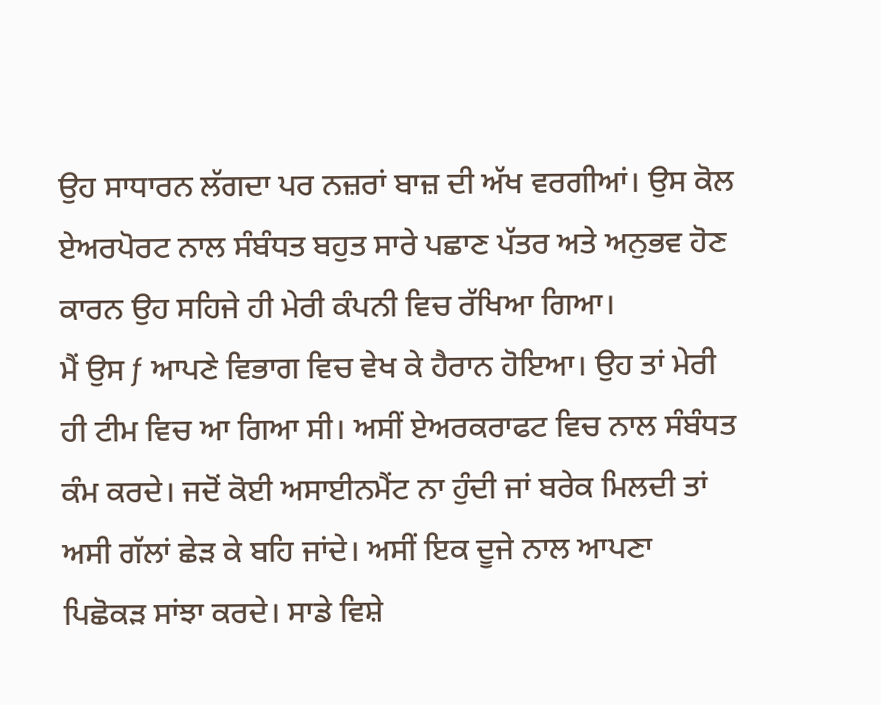ਉਹ ਸਾਧਾਰਨ ਲੱਗਦਾ ਪਰ ਨਜ਼ਰਾਂ ਬਾਜ਼ ਦੀ ਅੱਖ ਵਰਗੀਆਂ। ਉਸ ਕੋਲ ਏਅਰਪੋਰਟ ਨਾਲ ਸੰਬੰਧਤ ਬਹੁਤ ਸਾਰੇ ਪਛਾਣ ਪੱਤਰ ਅਤੇ ਅਨੁਭਵ ਹੋਣ ਕਾਰਨ ਉਹ ਸਹਿਜੇ ਹੀ ਮੇਰੀ ਕੰਪਨੀ ਵਿਚ ਰੱਖਿਆ ਗਿਆ।
ਮੈਂ ਉਸ ƒ ਆਪਣੇ ਵਿਭਾਗ ਵਿਚ ਵੇਖ ਕੇ ਹੈਰਾਨ ਹੋਇਆ। ਉਹ ਤਾਂ ਮੇਰੀ ਹੀ ਟੀਮ ਵਿਚ ਆ ਗਿਆ ਸੀ। ਅਸੀਂ ਏਅਰਕਰਾਫਟ ਵਿਚ ਨਾਲ ਸੰਬੰਧਤ ਕੰਮ ਕਰਦੇ। ਜਦੋਂ ਕੋਈ ਅਸਾਈਨਮੈਂਟ ਨਾ ਹੁੰਦੀ ਜਾਂ ਬਰੇਕ ਮਿਲਦੀ ਤਾਂ ਅਸੀ ਗੱਲਾਂ ਛੇੜ ਕੇ ਬਹਿ ਜਾਂਦੇ। ਅਸੀਂ ਇਕ ਦੂਜੇ ਨਾਲ ਆਪਣਾ ਪਿਛੋਕੜ ਸਾਂਝਾ ਕਰਦੇ। ਸਾਡੇ ਵਿਸ਼ੇ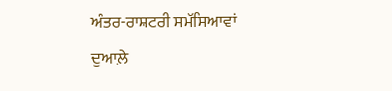ਅੰਤਰ-ਰਾਸ਼ਟਰੀ ਸਮੱਸਿਆਵਾਂ ਦੁਆਲ਼ੇ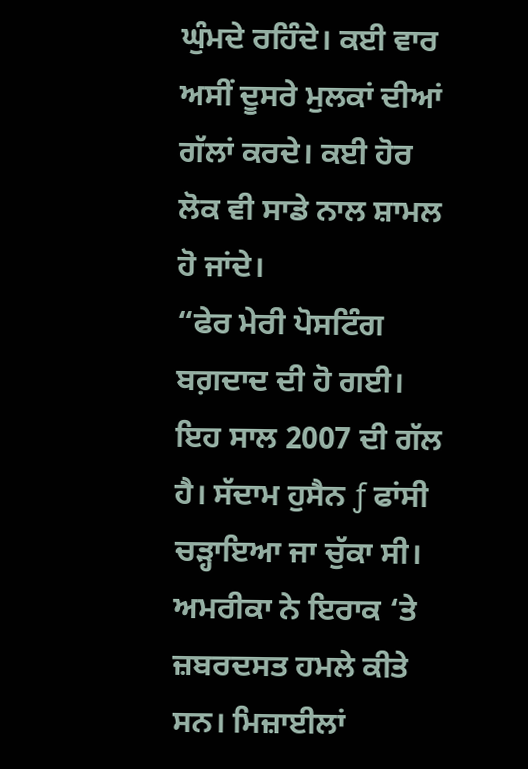ਘੁੰਮਦੇ ਰਹਿੰਦੇ। ਕਈ ਵਾਰ ਅਸੀਂ ਦੂਸਰੇ ਮੁਲਕਾਂ ਦੀਆਂ ਗੱਲਾਂ ਕਰਦੇ। ਕਈ ਹੋਰ ਲੋਕ ਵੀ ਸਾਡੇ ਨਾਲ ਸ਼ਾਮਲ ਹੋ ਜਾਂਦੇ।
“ਫੇਰ ਮੇਰੀ ਪੋਸਟਿੰਗ ਬਗ਼ਦਾਦ ਦੀ ਹੋ ਗਈ। ਇਹ ਸਾਲ 2007 ਦੀ ਗੱਲ ਹੈ। ਸੱਦਾਮ ਹੁਸੈਨ ƒ ਫਾਂਸੀ ਚੜ੍ਹਾਇਆ ਜਾ ਚੁੱਕਾ ਸੀ। ਅਮਰੀਕਾ ਨੇ ਇਰਾਕ ‘ਤੇ ਜ਼ਬਰਦਸਤ ਹਮਲੇ ਕੀਤੇ ਸਨ। ਮਿਜ਼ਾਈਲਾਂ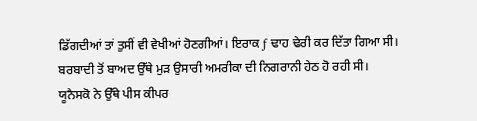ਡਿੱਗਦੀਆਂ ਤਾਂ ਤੁਸੀਂ ਵੀ ਵੇਖੀਆਂ ਹੋਣਗੀਆਂ। ਇਰਾਕ ƒ ਢਾਹ ਢੇਰੀ ਕਰ ਦਿੱਤਾ ਗਿਆ ਸੀ। ਬਰਬਾਦੀ ਤੋਂ ਬਾਅਦ ਉੱਥੇ ਮੁੜ ਉਸਾਰੀ ਅਮਰੀਕਾ ਦੀ ਨਿਗਰਾਨੀ ਹੇਠ ਹੋ ਰਹੀ ਸੀ। ਯੂਨੈਸਕੋ ਨੇ ਉੱਥੇ ਪੀਸ ਕੀਪਰ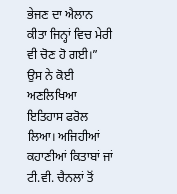ਭੇਜਣ ਦਾ ਐਲਾਨ ਕੀਤਾ ਜਿਨ੍ਹਾਂ ਵਿਚ ਮੇਰੀ ਵੀ ਚੋਣ ਹੋ ਗਈ।”
ਉਸ ਨੇ ਕੋਈ ਅਣਲਿਖਿਆ ਇਤਿਹਾਸ ਫਰੋਲ ਲਿਆ। ਅਜਿਹੀਆਂ ਕਹਾਣੀਆਂ ਕਿਤਾਬਾਂ ਜਾਂ ਟੀ.ਵੀ. ਚੈਨਲਾਂ ਤੋਂ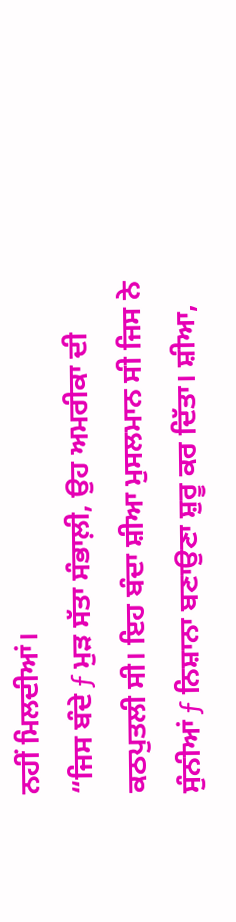ਨਹੀਂ ਮਿਲਦੀਆਂ।
“ਜਿਸ ਬੰਦੇ ƒ ਮੁੜ ਸੱਤਾ ਸੰਭਾਲ਼ੀ, ਉਹ ਅਮਰੀਕਾ ਦੀ ਕਠਪੁਤਲੀ ਸੀ। ਇਹ ਬੰਦਾ ਸ਼ੀਆ ਮੁਸਲਮਾਨ ਸੀ ਜਿਸ ਨੇ ਸੁੰਨੀਆਂ ƒ ਨਿਸ਼ਾਨਾ ਬਣਾਉਣਾ ਸ਼ੁਰੂ ਕਰ ਦਿੱਤਾ। ਸ਼ੀਆ,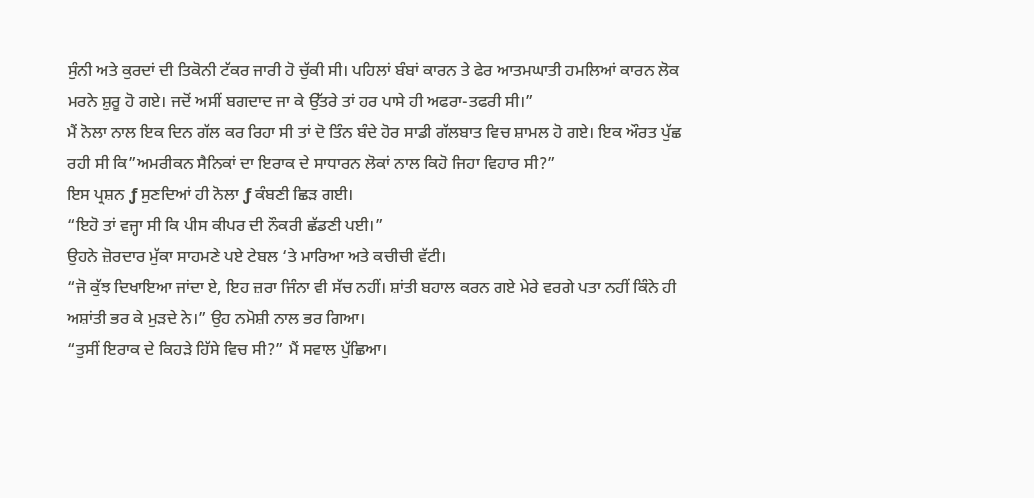ਸੁੰਨੀ ਅਤੇ ਕੁਰਦਾਂ ਦੀ ਤਿਕੋਨੀ ਟੱਕਰ ਜਾਰੀ ਹੋ ਚੁੱਕੀ ਸੀ। ਪਹਿਲਾਂ ਬੰਬਾਂ ਕਾਰਨ ਤੇ ਫੇਰ ਆਤਮਘਾਤੀ ਹਮਲਿਆਂ ਕਾਰਨ ਲੋਕ ਮਰਨੇ ਸ਼ੁਰੂ ਹੋ ਗਏ। ਜਦੋਂ ਅਸੀਂ ਬਗਦਾਦ ਜਾ ਕੇ ਉੱਤਰੇ ਤਾਂ ਹਰ ਪਾਸੇ ਹੀ ਅਫਰਾ-ਤਫਰੀ ਸੀ।”
ਮੈਂ ਨੋਲਾ ਨਾਲ ਇਕ ਦਿਨ ਗੱਲ ਕਰ ਰਿਹਾ ਸੀ ਤਾਂ ਦੋ ਤਿੰਨ ਬੰਦੇ ਹੋਰ ਸਾਡੀ ਗੱਲਬਾਤ ਵਿਚ ਸ਼ਾਮਲ ਹੋ ਗਏ। ਇਕ ਔਰਤ ਪੁੱਛ ਰਹੀ ਸੀ ਕਿ”ਅਮਰੀਕਨ ਸੈਨਿਕਾਂ ਦਾ ਇਰਾਕ ਦੇ ਸਾਧਾਰਨ ਲੋਕਾਂ ਨਾਲ ਕਿਹੋ ਜਿਹਾ ਵਿਹਾਰ ਸੀ?”
ਇਸ ਪ੍ਰਸ਼ਨ ƒ ਸੁਣਦਿਆਂ ਹੀ ਨੋਲਾ ƒ ਕੰਬਣੀ ਛਿੜ ਗਈ।
“ਇਹੋ ਤਾਂ ਵਜ੍ਹਾ ਸੀ ਕਿ ਪੀਸ ਕੀਪਰ ਦੀ ਨੌਕਰੀ ਛੱਡਣੀ ਪਈ।”
ਉਹਨੇ ਜ਼ੋਰਦਾਰ ਮੁੱਕਾ ਸਾਹਮਣੇ ਪਏ ਟੇਬਲ ‘ਤੇ ਮਾਰਿਆ ਅਤੇ ਕਚੀਚੀ ਵੱਟੀ।
“ਜੋ ਕੁੱਝ ਦਿਖਾਇਆ ਜਾਂਦਾ ਏ, ਇਹ ਜ਼ਰਾ ਜਿੰਨਾ ਵੀ ਸੱਚ ਨਹੀਂ। ਸ਼ਾਂਤੀ ਬਹਾਲ ਕਰਨ ਗਏ ਮੇਰੇ ਵਰਗੇ ਪਤਾ ਨਹੀਂ ਕਿੰਨੇ ਹੀ ਅਸ਼ਾਂਤੀ ਭਰ ਕੇ ਮੁੜਦੇ ਨੇ।” ਉਹ ਨਮੋਸ਼ੀ ਨਾਲ ਭਰ ਗਿਆ।
“ਤੁਸੀਂ ਇਰਾਕ ਦੇ ਕਿਹੜੇ ਹਿੱਸੇ ਵਿਚ ਸੀ?” ਮੈਂ ਸਵਾਲ ਪੁੱਛਿਆ।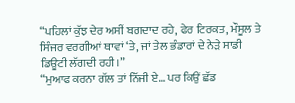“ਪਹਿਲਾਂ ਕੁੱਝ ਦੇਰ ਅਸੀਂ ਬਗਦਾਦ ਰਹੇ, ਫੇਰ ਟਿਰਕਤ, ਮੌਸੂਲ ਤੇ ਸਿੰਜਰ ਵਰਗੀਆਂ ਥਾਵਾਂ ‘ਤੇ, ਜਾਂ ਤੇਲ ਭੰਡਾਰਾਂ ਦੇ ਨੇੜੇ ਸਾਡੀ ਡਿਊਟੀ ਲੱਗਦੀ ਰਹੀ।”
“ਮੁਆਫ ਕਰਨਾ ਗੱਲ ਤਾਂ ਨਿੱਜੀ ਏ… ਪਰ ਕਿਉਂ ਛੱਡ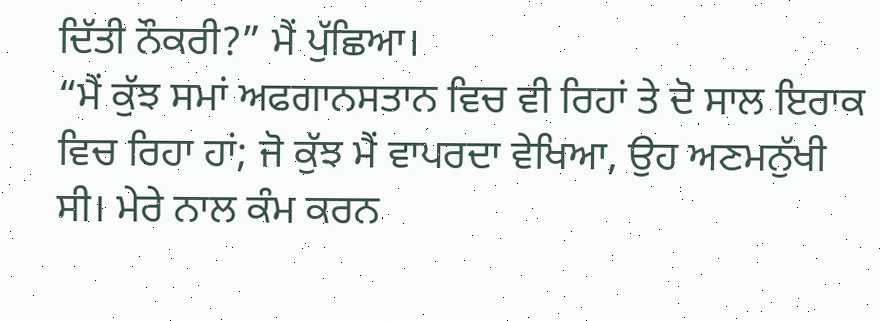ਦਿੱਤੀ ਨੌਕਰੀ?” ਮੈਂ ਪੁੱਛਿਆ।
“ਮੈਂ ਕੁੱਝ ਸਮਾਂ ਅਫਗਾਨਸਤਾਨ ਵਿਚ ਵੀ ਰਿਹਾਂ ਤੇ ਦੋ ਸਾਲ ਇਰਾਕ ਵਿਚ ਰਿਹਾ ਹਾਂ; ਜੋ ਕੁੱਝ ਮੈਂ ਵਾਪਰਦਾ ਵੇਖਿਆ, ਉਹ ਅਣਮਨੁੱਖੀ ਸੀ। ਮੇਰੇ ਨਾਲ ਕੰਮ ਕਰਨ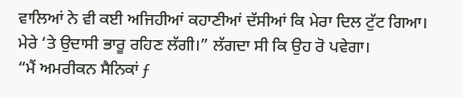ਵਾਲਿਆਂ ਨੇ ਵੀ ਕਈ ਅਜਿਹੀਆਂ ਕਹਾਣੀਆਂ ਦੱਸੀਆਂ ਕਿ ਮੇਰਾ ਦਿਲ ਟੁੱਟ ਗਿਆ। ਮੇਰੇ ‘ਤੇ ਉਦਾਸੀ ਭਾਰੂ ਰਹਿਣ ਲੱਗੀ।” ਲੱਗਦਾ ਸੀ ਕਿ ਉਹ ਰੋ ਪਵੇਗਾ।
“ਮੈਂ ਅਮਰੀਕਨ ਸੈਨਿਕਾਂ ƒ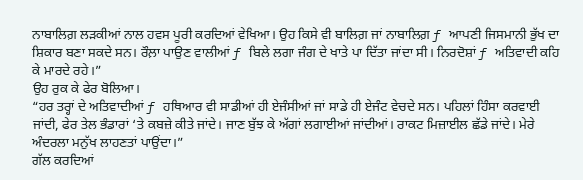ਨਾਬਾਲਿਗ਼ ਲੜਕੀਆਂ ਨਾਲ ਹਵਸ ਪੂਰੀ ਕਰਦਿਆਂ ਵੇਖਿਆ। ਉਹ ਕਿਸੇ ਵੀ ਬਾਲਿਗ਼ ਜਾਂ ਨਾਬਾਲਿਗ਼ ƒ ਆਪਣੀ ਜਿਸਮਾਨੀ ਭੁੱਖ ਦਾ ਸ਼ਿਕਾਰ ਬਣਾ ਸਕਦੇ ਸਨ। ਰੌਲ਼ਾ ਪਾਉਣ ਵਾਲੀਆਂ ƒ ਬਿਲੇ ਲਗਾ ਜੰਗ ਦੇ ਖਾਤੇ ਪਾ ਦਿੱਤਾ ਜਾਂਦਾ ਸੀ। ਨਿਰਦੋਸ਼ਾਂ ƒ ਅਤਿਵਾਦੀ ਕਹਿ ਕੇ ਮਾਰਦੇ ਰਹੇ।”
ਉਹ ਰੁਕ ਕੇ ਫੇਰ ਬੋਲਿਆ।
“ਹਰ ਤਰ੍ਹਾਂ ਦੇ ਅਤਿਵਾਦੀਆਂ ƒ ਹਥਿਆਰ ਵੀ ਸਾਡੀਆਂ ਹੀ ਏਜੰਸੀਆਂ ਜਾਂ ਸਾਡੇ ਹੀ ਏਜੰਟ ਵੇਚਦੇ ਸਨ। ਪਹਿਲਾਂ ਹਿੰਸਾ ਕਰਵਾਈ ਜਾਂਦੀ, ਫੇਰ ਤੇਲ ਭੰਡਾਰਾਂ ‘ਤੇ ਕਬਜ਼ੇ ਕੀਤੇ ਜਾਂਦੇ। ਜਾਣ ਬੁੱਝ ਕੇ ਅੱਗਾਂ ਲਗਾਈਆਂ ਜਾਂਦੀਆਂ। ਰਾਕਟ ਮਿਜ਼ਾਈਲ ਛੱਡੇ ਜਾਂਦੇ। ਮੇਰੇ ਅੰਦਰਲਾ ਮਨੁੱਖ ਲਾਹਣਤਾਂ ਪਾਉਂਦਾ।”
ਗੱਲ ਕਰਦਿਆਂ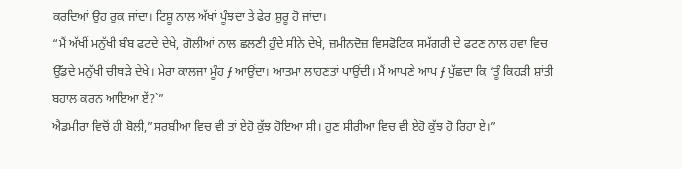ਕਰਦਿਆਂ ਉਹ ਰੁਕ ਜਾਂਦਾ। ਟਿਸ਼ੂ ਨਾਲ ਅੱਖਾਂ ਪੂੰਝਦਾ ਤੇ ਫੇਰ ਸ਼ੁਰੂ ਹੋ ਜਾਂਦਾ।
“ਮੈਂ ਅੱਖੀਂ ਮਨੁੱਖੀ ਬੰਬ ਫਟਦੇ ਦੇਖੇ, ਗੋਲੀਆਂ ਨਾਲ ਛਲਣੀ ਹੁੰਦੇ ਸੀਨੇ ਦੇਖੇ, ਜ਼ਮੀਨਦੋਜ਼ ਵਿਸਫੋਟਿਕ ਸਮੱਗਰੀ ਦੇ ਫਟਣ ਨਾਲ ਹਵਾ ਵਿਚ ਉੱਡਦੇ ਮਨੁੱਖੀ ਚੀਥੜੇ ਦੇਖੇ। ਮੇਰਾ ਕਾਲਜਾ ਮੂੰਹ ƒ ਆਉਂਦਾ। ਆਤਮਾ ਲਾਹਣਤਾਂ ਪਾਉਂਦੀ। ਮੈਂ ਆਪਣੇ ਆਪ ƒ ਪੁੱਛਦਾ ਕਿ ‘ਤੂੰ ਕਿਹੜੀ ਸ਼ਾਂਤੀ ਬਹਾਲ ਕਰਨ ਆਇਆ ਏਂ?`”
ਐਡਮੀਰਾ ਵਿਚੋਂ ਹੀ ਬੋਲੀ,”ਸਰਬੀਆ ਵਿਚ ਵੀ ਤਾਂ ਏਹੋ ਕੁੱਝ ਹੋਇਆ ਸੀ। ਹੁਣ ਸੀਰੀਆ ਵਿਚ ਵੀ ਏਹੋ ਕੁੱਝ ਹੋ ਰਿਹਾ ਏ।”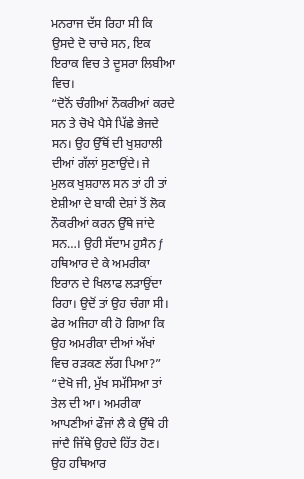ਮਨਰਾਜ ਦੱਸ ਰਿਹਾ ਸੀ ਕਿ ਉਸਦੇ ਦੋ ਚਾਚੇ ਸਨ, ਇਕ ਇਰਾਕ ਵਿਚ ਤੇ ਦੂਸਰਾ ਲਿਬੀਆ ਵਿਚ।
“ਦੋਨੋਂ ਚੰਗੀਆਂ ਨੌਕਰੀਆਂ ਕਰਦੇ ਸਨ ਤੇ ਚੋਖੇ ਪੈਸੇ ਪਿੱਛੇ ਭੇਜਦੇ ਸਨ। ਉਹ ਉੱਥੋਂ ਦੀ ਖੁਸ਼ਹਾਲੀ ਦੀਆਂ ਗੱਲਾਂ ਸੁਣਾਉਂਦੇ। ਜੇ ਮੁਲਕ ਖੁਸ਼ਹਾਲ ਸਨ ਤਾਂ ਹੀ ਤਾਂ ਏਸ਼ੀਆ ਦੇ ਬਾਕੀ ਦੇਸ਼ਾਂ ਤੋਂ ਲੋਕ ਨੌਕਰੀਆਂ ਕਰਨ ਉੱਥੇ ਜਾਂਦੇ ਸਨ…। ਉਹੀ ਸੱਦਾਮ ਹੁਸੈਨ ƒ ਹਥਿਆਰ ਦੇ ਕੇ ਅਮਰੀਕਾ ਇਰਾਨ ਦੇ ਖਿਲਾਫ ਲੜਾਉਂਦਾ ਰਿਹਾ। ਉਦੋਂ ਤਾਂ ਉਹ ਚੰਗਾ ਸੀ। ਫੇਰ ਅਜਿਹਾ ਕੀ ਹੋ ਗਿਆ ਕਿ ਉਹ ਅਮਰੀਕਾ ਦੀਆਂ ਅੱਖਾਂ ਵਿਚ ਰੜਕਣ ਲੱਗ ਪਿਆ?”
“ਦੇਖੋ ਜੀ, ਮੁੱਖ ਸਮੱਸਿਆ ਤਾਂ ਤੇਲ ਦੀ ਆ। ਅਮਰੀਕਾ ਆਪਣੀਆਂ ਫੌਜਾਂ ਲੈ ਕੇ ਉੱਥੇ ਹੀ ਜਾਂਦੈ ਜਿੱਥੇ ਉਹਦੇ ਹਿੱਤ ਹੋਣ। ਉਹ ਹਥਿਆਰ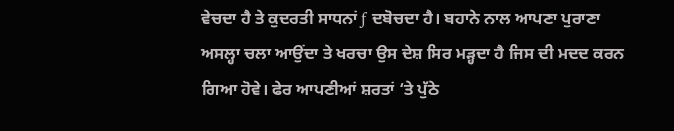ਵੇਚਦਾ ਹੈ ਤੇ ਕੁਦਰਤੀ ਸਾਧਨਾਂ ƒ ਦਬੋਚਦਾ ਹੈ। ਬਹਾਨੇ ਨਾਲ ਆਪਣਾ ਪੁਰਾਣਾ ਅਸਲ੍ਹਾ ਚਲਾ ਆਉਂਦਾ ਤੇ ਖਰਚਾ ਉਸ ਦੇਸ਼ ਸਿਰ ਮੜ੍ਹਦਾ ਹੈ ਜਿਸ ਦੀ ਮਦਦ ਕਰਨ ਗਿਆ ਹੋਵੇ। ਫੇਰ ਆਪਣੀਆਂ ਸ਼ਰਤਾਂ ‘ਤੇ ਪੁੱਠੇ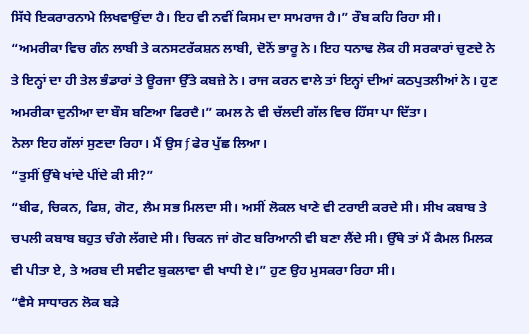ਸਿੱਧੇ ਇਕਰਾਰਨਾਮੇ ਲਿਖਵਾਉਂਦਾ ਹੈ। ਇਹ ਵੀ ਨਵੀਂ ਕਿਸਮ ਦਾ ਸਾਮਰਾਜ ਹੈ।” ਰੌਬ ਕਹਿ ਰਿਹਾ ਸੀ।
“ਅਮਰੀਕਾ ਵਿਚ ਗੰਨ ਲਾਬੀ ਤੇ ਕਨਸਟਰੱਕਸ਼ਨ ਲਾਬੀ, ਦੋਨੋਂ ਭਾਰੂ ਨੇ। ਇਹ ਧਨਾਢ ਲੋਕ ਹੀ ਸਰਕਾਰਾਂ ਚੁਣਦੇ ਨੇ ਤੇ ਇਨ੍ਹਾਂ ਦਾ ਹੀ ਤੇਲ ਭੰਡਾਰਾਂ ਤੇ ਊਰਜਾ ਉੱਤੇ ਕਬਜ਼ੇ ਨੇ। ਰਾਜ ਕਰਨ ਵਾਲੇ ਤਾਂ ਇਨ੍ਹਾਂ ਦੀਆਂ ਕਠਪੁਤਲੀਆਂ ਨੇ। ਹੁਣ ਅਮਰੀਕਾ ਦੁਨੀਆ ਦਾ ਬੌਸ ਬਣਿਆ ਫਿਰਦੈ।” ਕਮਲ ਨੇ ਵੀ ਚੱਲਦੀ ਗੱਲ ਵਿਚ ਹਿੱਸਾ ਪਾ ਦਿੱਤਾ।
ਨੋਲਾ ਇਹ ਗੱਲਾਂ ਸੁਣਦਾ ਰਿਹਾ। ਮੈਂ ਉਸ ƒ ਫੇਰ ਪੁੱਛ ਲਿਆ।
“ਤੁਸੀਂ ਉੱਥੇ ਖਾਂਦੇ ਪੀਂਦੇ ਕੀ ਸੀ?”
“ਬੀਫ, ਚਿਕਨ, ਫਿਸ਼, ਗੋਟ, ਲੈਮ ਸਭ ਮਿਲਦਾ ਸੀ। ਅਸੀਂ ਲੋਕਲ ਖਾਣੇ ਵੀ ਟਰਾਈ ਕਰਦੇ ਸੀ। ਸੀਖ ਕਬਾਬ ਤੇ ਚਪਲੀ ਕਬਾਬ ਬਹੁਤ ਚੰਗੇ ਲੱਗਦੇ ਸੀ। ਚਿਕਨ ਜਾਂ ਗੋਟ ਬਰਿਆਨੀ ਵੀ ਬਣਾ ਲੈਂਦੇ ਸੀ। ਉੱਥੇ ਤਾਂ ਮੈਂ ਕੈਮਲ ਮਿਲਕ ਵੀ ਪੀਤਾ ਏ, ਤੇ ਅਰਬ ਦੀ ਸਵੀਟ ਬੁਕਲਾਵਾ ਵੀ ਖਾਧੀ ਏ।” ਹੁਣ ਉਹ ਮੁਸਕਰਾ ਰਿਹਾ ਸੀ।
“ਵੈਸੇ ਸਾਧਾਰਨ ਲੋਕ ਬੜੇ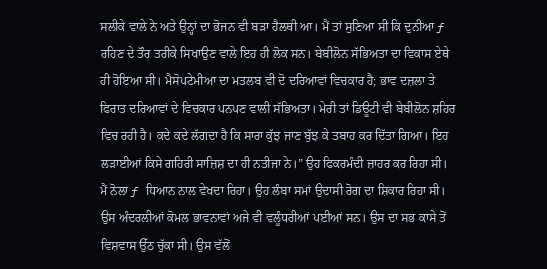ਸਲੀਕੇ ਵਾਲੇ ਨੇ ਅਤੇ ਉਨ੍ਹਾਂ ਦਾ ਭੋਜਨ ਵੀ ਬੜਾ ਹੈਲਥੀ ਆ। ਮੈਂ ਤਾਂ ਸੁਣਿਆ ਸੀ ਕਿ ਦੁਨੀਆ ƒ ਰਹਿਣ ਦੇ ਤੌਰ ਤਰੀਕੇ ਸਿਖਾਉਣ ਵਾਲੇ ਇਹ ਹੀ ਲੋਕ ਸਨ। ਬੇਬੀਲੋਨ ਸੱਭਿਅਤਾ ਦਾ ਵਿਕਾਸ ਏਥੇ ਹੀ ਹੋਇਆ ਸੀ। ਮੈਸੋਪਟੇਮੀਆ ਦਾ ਮਤਲਬ ਵੀ ਦੋ ਦਰਿਆਵਾਂ ਵਿਚਕਾਰ ਹੈ; ਭਾਵ ਦਜ਼ਲਾ ਤੇ ਫਿਰਾਤ ਦਰਿਆਵਾਂ ਦੇ ਵਿਚਕਾਰ ਪਨਪਣ ਵਾਲੀ ਸੱਭਿਅਤਾ। ਮੇਰੀ ਤਾਂ ਡਿਊਟੀ ਵੀ ਬੇਬੀਲੋਨ ਸ਼ਹਿਰ ਵਿਚ ਰਹੀ ਹੈ। ਕਦੇ ਕਦੇ ਲੱਗਦਾ ਹੈ ਕਿ ਸਾਰਾ ਕੁੱਝ ਜਾਣ ਬੁੱਝ ਕੇ ਤਬਾਹ ਕਰ ਦਿੱਤਾ ਗਿਆ। ਇਹ ਲੜਾਈਆਂ ਕਿਸੇ ਗਹਿਰੀ ਸਾਜ਼ਿਸ਼ ਦਾ ਹੀ ਨਤੀਜਾ ਨੇ।” ਉਹ ਫਿਕਰਮੰਦੀ ਜ਼ਾਹਰ ਕਰ ਰਿਹਾ ਸੀ।
ਮੈਂ ਨੋਲਾ ƒ ਧਿਆਨ ਨਾਲ ਵੇਖਦਾ ਰਿਹਾ। ਉਹ ਲੰਬਾ ਸਮਾਂ ਉਦਾਸੀ ਰੋਗ ਦਾ ਸ਼ਿਕਾਰ ਰਿਹਾ ਸੀ। ਉਸ ਅੰਦਰਲੀਆਂ ਕੋਮਲ ਭਾਵਨਾਵਾਂ ਅਜੇ ਵੀ ਵਲੂੰਧਰੀਆਂ ਪਈਆਂ ਸਨ। ਉਸ ਦਾ ਸਭ ਕਾਸੇ ਤੋਂ ਵਿਸ਼ਵਾਸ ਉੱਠ ਚੁੱਕਾ ਸੀ। ਉਸ ਵੱਲੋਂ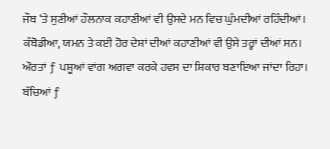ਜੌਬ ‘ਤੇ ਸੁਣੀਆਂ ਹੌਲਨਾਕ ਕਹਾਣੀਆਂ ਵੀ ਉਸਦੇ ਮਨ ਵਿਚ ਘੁੰਮਦੀਆਂ ਰਹਿੰਦੀਆਂ।
ਕੰਬੋਡੀਆ, ਯਮਨ ਤੇ ਕਈ ਹੋਰ ਦੇਸ਼ਾਂ ਦੀਆਂ ਕਹਾਣੀਆਂ ਵੀ ਉਸੇ ਤਰ੍ਹਾਂ ਦੀਆਂ ਸਨ। ਔਰਤਾਂ ƒ ਪਸ਼ੂਆਂ ਵਾਂਗ ਅਗਵਾ ਕਰਕੇ ਹਵਸ ਦਾ ਸ਼ਿਕਾਰ ਬਣਾਇਆ ਜਾਂਦਾ ਰਿਹਾ। ਬੱਚਿਆਂ ƒ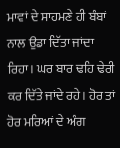ਮਾਵਾਂ ਦੇ ਸਾਹਮਣੇ ਹੀ ਬੰਬਾਂ ਨਾਲ ਉਡਾ ਦਿੱਤਾ ਜਾਂਦਾ ਰਿਹਾ। ਘਰ ਬਾਰ ਢਹਿ ਢੇਰੀ ਕਰ ਦਿੱਤੇ ਜਾਂਦੇ ਰਹੇ। ਹੋਰ ਤਾਂ ਹੋਰ ਮਰਿਆਂ ਦੇ ਅੰਗ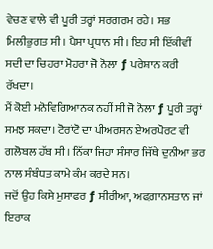ਵੇਚਣ ਵਾਲੇ ਵੀ ਪੂਰੀ ਤਰ੍ਹਾਂ ਸਰਗਰਮ ਰਹੇ। ਸਭ ਮਿਲੀਭੁਗਤ ਸੀ। ਪੈਸਾ ਪ੍ਰਧਾਨ ਸੀ। ਇਹ ਸੀ ਇੱਕੀਵੀਂ ਸਦੀ ਦਾ ਚਿਹਰਾ ਮੋਹਰਾ ਜੋ ਨੋਲਾ ƒ ਪਰੇਸ਼ਾਨ ਕਰੀ ਰੱਖਦਾ।
ਮੈਂ ਕੋਈ ਮਨੋਵਿਗਿਆਨਕ ਨਹੀਂ ਸੀ ਜੋ ਨੋਲਾ ƒ ਪੂਰੀ ਤਰ੍ਹਾਂ ਸਮਝ ਸਕਦਾ। ਟੋਰਾਂਟੋ ਦਾ ਪੀਅਰਸਨ ਏਅਰਪੋਰਟ ਵੀ ਗਲੋਬਲ ਹੱਬ ਸੀ। ਨਿੱਕਾ ਜਿਹਾ ਸੰਸਾਰ ਜਿੱਥੇ ਦੁਨੀਆ ਭਰ ਨਾਲ ਸੰਬੰਧਤ ਕਾਮੇ ਕੰਮ ਕਰਦੇ ਸਨ।
ਜਦੋਂ ਉਹ ਕਿਸੇ ਮੁਸਾਫਰ ƒ ਸੀਰੀਆ, ਅਫਗ਼ਾਨਸਤਾਨ ਜਾਂ ਇਰਾਕ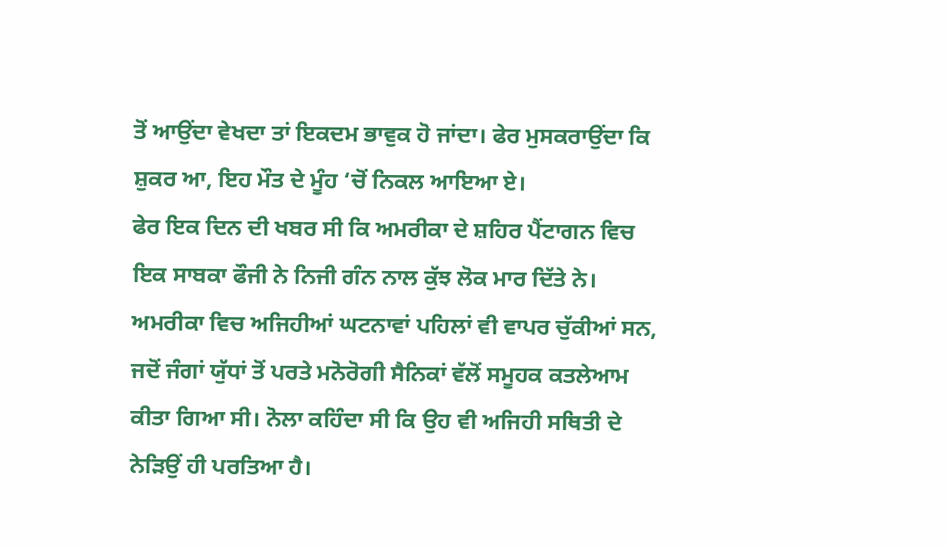ਤੋਂ ਆਉਂਦਾ ਵੇਖਦਾ ਤਾਂ ਇਕਦਮ ਭਾਵੁਕ ਹੋ ਜਾਂਦਾ। ਫੇਰ ਮੁਸਕਰਾਉਂਦਾ ਕਿ ਸ਼ੁਕਰ ਆ, ਇਹ ਮੌਤ ਦੇ ਮੂੰਹ ‘ਚੋਂ ਨਿਕਲ ਆਇਆ ਏ।
ਫੇਰ ਇਕ ਦਿਨ ਦੀ ਖਬਰ ਸੀ ਕਿ ਅਮਰੀਕਾ ਦੇ ਸ਼ਹਿਰ ਪੈਂਟਾਗਨ ਵਿਚ ਇਕ ਸਾਬਕਾ ਫੌਜੀ ਨੇ ਨਿਜੀ ਗੰਨ ਨਾਲ ਕੁੱਝ ਲੋਕ ਮਾਰ ਦਿੱਤੇ ਨੇ। ਅਮਰੀਕਾ ਵਿਚ ਅਜਿਹੀਆਂ ਘਟਨਾਵਾਂ ਪਹਿਲਾਂ ਵੀ ਵਾਪਰ ਚੁੱਕੀਆਂ ਸਨ, ਜਦੋਂ ਜੰਗਾਂ ਯੁੱਧਾਂ ਤੋਂ ਪਰਤੇ ਮਨੋਰੋਗੀ ਸੈਨਿਕਾਂ ਵੱਲੋਂ ਸਮੂਹਕ ਕਤਲੇਆਮ ਕੀਤਾ ਗਿਆ ਸੀ। ਨੋਲਾ ਕਹਿੰਦਾ ਸੀ ਕਿ ਉਹ ਵੀ ਅਜਿਹੀ ਸਥਿਤੀ ਦੇ ਨੇੜਿਉਂ ਹੀ ਪਰਤਿਆ ਹੈ।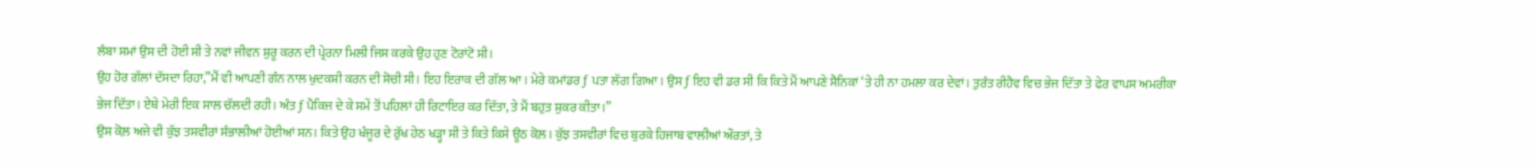ਲੰਬਾ ਸਮਾਂ ਉਸ ਦੀ ਹੋਈ ਸੀ ਤੇ ਨਵਾਂ ਜੀਵਨ ਸ਼ੁਰੂ ਕਰਨ ਦੀ ਪ੍ਰੇਰਨਾ ਮਿਲੀ ਜਿਸ ਕਰਕੇ ਉਹ ਹੁਣ ਟੋਰਾਂਟੋ ਸੀ।
ਉਹ ਹੋਰ ਗੱਲਾਂ ਦੱਸਦਾ ਰਿਹਾ,”ਮੈਂ ਵੀ ਆਪਣੀ ਗੰਨ ਨਾਲ ਖੁਦਕਸ਼ੀ ਕਰਨ ਦੀ ਸੋਚੀ ਸੀ। ਇਹ ਇਰਾਕ ਦੀ ਗੱਲ ਆ। ਮੇਰੇ ਕਮਾਂਡਰ ƒ ਪਤਾ ਲੱਗ ਗਿਆ। ਉਸ ƒ ਇਹ ਵੀ ਡਰ ਸੀ ਕਿ ਕਿਤੇ ਮੈਂ ਆਪਣੇ ਸੈਨਿਕਾਂ ‘ਤੇ ਹੀ ਨਾ ਹਮਲਾ ਕਰ ਦੇਵਾਂ। ਤੁਰੰਤ ਰੀਹੈਵ ਵਿਚ ਭੇਜ ਦਿੱਤਾ ਤੇ ਫੇਰ ਵਾਪਸ ਅਮਰੀਕਾ ਭੇਜ ਦਿੱਤਾ। ਏਥੇ ਮੇਰੀ ਇਕ ਸਾਲ ਚੱਲਦੀ ਰਹੀ। ਅੰਤ ƒ ਪੈਕਿਜ ਦੇ ਕੇ ਸਮੇਂ ਤੋਂ ਪਹਿਲਾਂ ਹੀ ਰਿਟਾਇਰ ਕਰ ਦਿੱਤਾ, ਤੇ ਮੈਂ ਬਹੁਤ ਸ਼ੁਕਰ ਕੀਤਾ।”
ਉਸ ਕੋਲ਼ ਅਜੇ ਵੀ ਕੁੱਝ ਤਸਵੀਰਾਂ ਸੰਭਾਲੀਆਂ ਹੋਈਆਂ ਸਨ। ਕਿਤੇ ਉਹ ਖੰਜੂਰ ਦੇ ਰੁੱਖ ਹੇਠ ਖੜ੍ਹਾ ਸੀ ਤੇ ਕਿਤੇ ਕਿਸੇ ਊਠ ਕੋਲ਼। ਕੁੱਝ ਤਸਵੀਰਾਂ ਵਿਚ ਬੁਰਕੇ ਹਿਜਾਬ ਵਾਲੀਆਂ ਔਰਤਾਂ, ਤੇ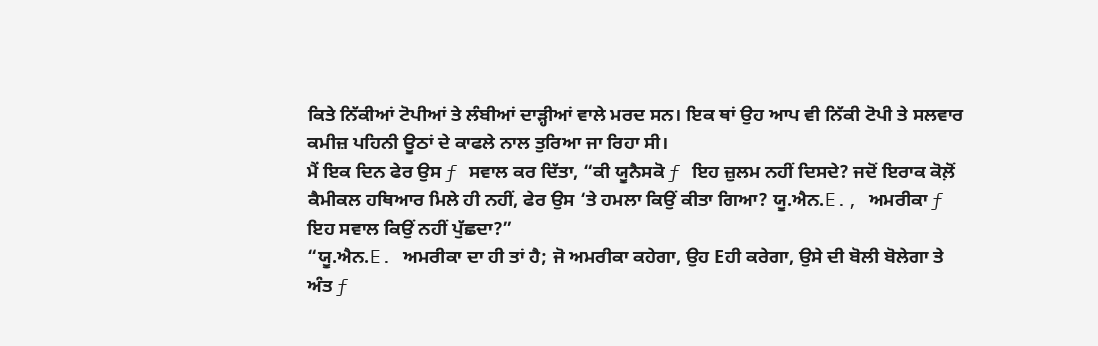ਕਿਤੇ ਨਿੱਕੀਆਂ ਟੋਪੀਆਂ ਤੇ ਲੰਬੀਆਂ ਦਾੜ੍ਹੀਆਂ ਵਾਲੇ ਮਰਦ ਸਨ। ਇਕ ਥਾਂ ਉਹ ਆਪ ਵੀ ਨਿੱਕੀ ਟੋਪੀ ਤੇ ਸਲਵਾਰ ਕਮੀਜ਼ ਪਹਿਨੀ ਊਠਾਂ ਦੇ ਕਾਫਲੇ ਨਾਲ ਤੁਰਿਆ ਜਾ ਰਿਹਾ ਸੀ।
ਮੈਂ ਇਕ ਦਿਨ ਫੇਰ ਉਸ ƒ ਸਵਾਲ ਕਰ ਦਿੱਤਾ, “ਕੀ ਯੂਨੈਸਕੋ ƒ ਇਹ ਜ਼ੁਲਮ ਨਹੀਂ ਦਿਸਦੇ? ਜਦੋਂ ਇਰਾਕ ਕੋਲ਼ੋਂ ਕੈਮੀਕਲ ਹਥਿਆਰ ਮਿਲੇ ਹੀ ਨਹੀਂ, ਫੇਰ ਉਸ ‘ਤੇ ਹਮਲਾ ਕਿਉਂ ਕੀਤਾ ਗਿਆ? ਯੂ.ਐਨ.E., ਅਮਰੀਕਾ ƒ ਇਹ ਸਵਾਲ ਕਿਉਂ ਨਹੀਂ ਪੁੱਛਦਾ?”
“ਯੂ.ਐਨ.E. ਅਮਰੀਕਾ ਦਾ ਹੀ ਤਾਂ ਹੈ; ਜੋ ਅਮਰੀਕਾ ਕਹੇਗਾ, ਉਹ Eਹੀ ਕਰੇਗਾ, ਉਸੇ ਦੀ ਬੋਲੀ ਬੋਲੇਗਾ ਤੇ ਅੰਤ ƒ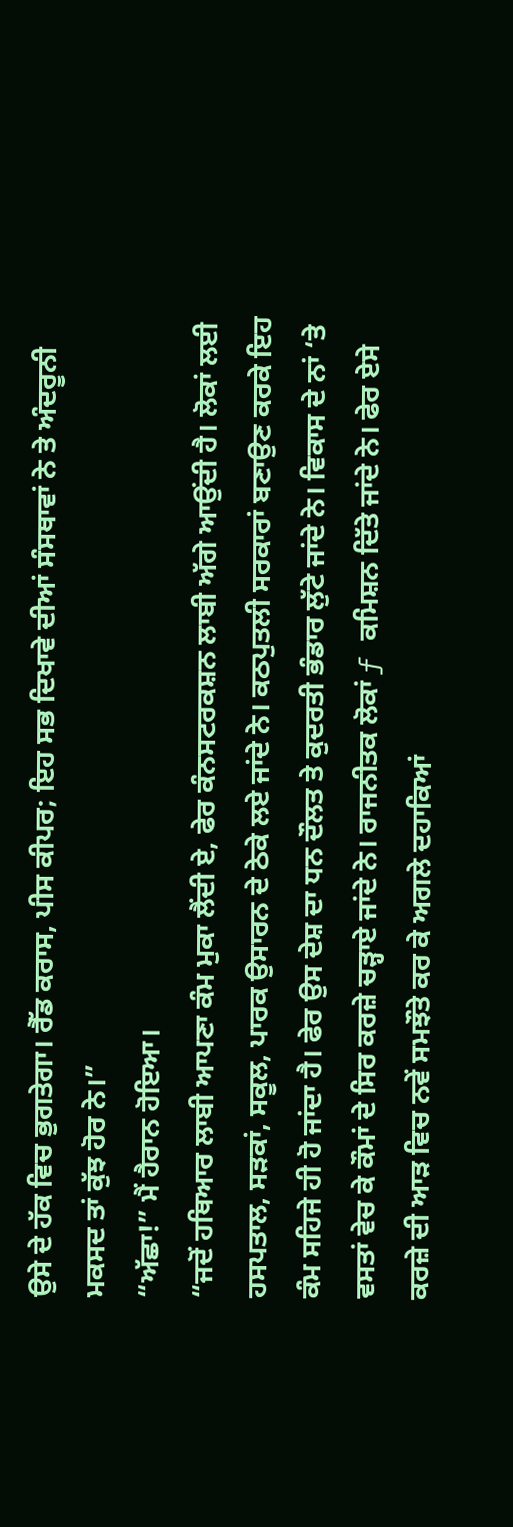ਉਸੇ ਦੇ ਹੱਕ ਵਿਚ ਭੁਗਤੇਗਾ। ਰੈੱਡ ਕਰਾਸ, ਪੀਸ ਕੀਪਰ; ਇਹ ਸਭ ਦਿਖਾਵੇ ਦੀਆਂ ਸੰਸਥਾਵਾਂ ਨੇ ਤੇ ਅੰਦਰੂਨੀ ਮਕਸਦ ਤਾਂ ਕੁੱਝ ਹੋਰ ਨੇ।”
“ਅੱਛਾ!” ਮੈਂ ਹੈਰਾਨ ਹੋਇਆ।
“ਜਦੋਂ ਹਥਿਆਰ ਲਾਬੀ ਆਪਣਾ ਕੰਮ ਮੁਕਾ ਲੈਂਦੀ ਏ, ਫੇਰ ਕੰਨਸਟਰਕਸ਼ਨ ਲਾਬੀ ਅੱਗੇ ਆਉਂਦੀ ਹੈ। ਲੋਕਾਂ ਲਈ ਹਸਪਤਾਲ, ਸੜਕਾਂ, ਸਕੂਲ, ਪਾਰਕ ਉਸਾਰਨ ਦੇ ਠੇਕੇ ਲਏ ਜਾਂਦੇ ਨੇ। ਕਠਪੁਤਲੀ ਸਰਕਾਰਾਂ ਬਣਾਉਣ ਕਰਕੇ ਇਹ ਕੰਮ ਸਹਿਜੇ ਹੀ ਹੋ ਜਾਂਦਾ ਹੈ। ਫੇਰ ਉਸ ਦੇਸ਼ ਦਾ ਧਨ ਦੌਲਤ ਤੇ ਕੁਦਰਤੀ ਭੰਡਾਰ ਲੁੱਟੇ ਜਾਂਦੇ ਨੇ। ਵਿਕਾਸ ਦੇ ਨਾਂ ‘ਤੇ ਵਸਤਾਂ ਵੇਚ ਕੇ ਕੌਮਾਂ ਦੇ ਸਿਰ ਕਰਜ਼ੇ ਚੜ੍ਹਾਏ ਜਾਂਦੇ ਨੇ। ਰਾਜਨੀਤਕ ਲੋਕਾਂ ƒ ਕਮਿਸ਼ਨ ਦਿੱਤੇ ਜਾਂਦੇ ਨੇ। ਫੇਰ ਏਸੇ ਕਰਜ਼ੇ ਦੀ ਆੜ ਵਿਚ ਨਵੇਂ ਸਮਝੌਤੇ ਕਰ ਕੇ ਅਗਲੇ ਦਹਾਕਿਆਂ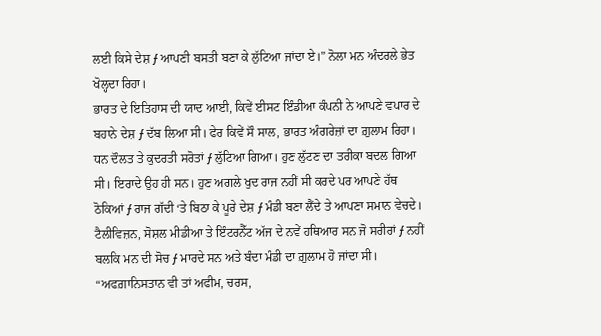ਲਈ ਕਿਸੇ ਦੇਸ਼ ƒ ਆਪਣੀ ਬਸਤੀ ਬਣਾ ਕੇ ਲੁੱਟਿਆ ਜਾਂਦਾ ਏ।” ਨੋਲਾ ਮਨ ਅੰਦਰਲੇ ਭੇਤ ਖੋਲ੍ਹਦਾ ਰਿਹਾ।
ਭਾਰਤ ਦੇ ਇਤਿਹਾਸ ਦੀ ਯਾਦ ਆਈ, ਕਿਵੇਂ ਈਸਟ ਇੰਡੀਆ ਕੰਪਨੀ ਨੇ ਆਪਣੇ ਵਪਾਰ ਦੇ ਬਹਾਨੇ ਦੇਸ਼ ƒ ਦੱਬ ਲਿਆ ਸੀ। ਫੇਰ ਕਿਵੇਂ ਸੌ ਸਾਲ, ਭਾਰਤ ਅੰਗਰੇਜ਼ਾਂ ਦਾ ਗ਼ੁਲਾਮ ਰਿਹਾ। ਧਨ ਦੌਲਤ ਤੇ ਕੁਦਰਤੀ ਸਰੋਤਾਂ ƒ ਲੁੱਟਿਆ ਗਿਆ। ਹੁਣ ਲੁੱਟਣ ਦਾ ਤਰੀਕਾ ਬਦਲ ਗਿਆ ਸੀ। ਇਰਾਦੇ ਉਹ ਹੀ ਸਨ। ਹੁਣ ਅਗਲੇ ਖੁਦ ਰਾਜ ਨਹੀਂ ਸੀ ਕਰਦੇ ਪਰ ਆਪਣੇ ਹੱਥ ਠੋਕਿਆਂ ƒ ਰਾਜ ਗੱਦੀ ‘ਤੇ ਬਿਠਾ ਕੇ ਪੂਰੇ ਦੇਸ਼ ƒ ਮੰਡੀ ਬਣਾ ਲੈਂਦੇ ਤੇ ਆਪਣਾ ਸਮਾਨ ਵੇਚਦੇ। ਟੈਲੀਵਿਜ਼ਨ, ਸੋਸ਼ਲ ਮੀਡੀਆ ਤੇ ਇੰਟਰਨੈੱਟ ਅੱਜ ਦੇ ਨਵੇਂ ਹਥਿਆਰ ਸਨ ਜੋ ਸਰੀਰਾਂ ƒ ਨਹੀਂ ਬਲਕਿ ਮਨ ਦੀ ਸੋਚ ƒ ਮਾਰਦੇ ਸਨ ਅਤੇ ਬੰਦਾ ਮੰਡੀ ਦਾ ਗ਼ੁਲਾਮ ਹੋ ਜਾਂਦਾ ਸੀ।
“ਅਫਗ਼ਾਨਿਸਤਾਨ ਵੀ ਤਾਂ ਅਫੀਮ, ਚਰਸ,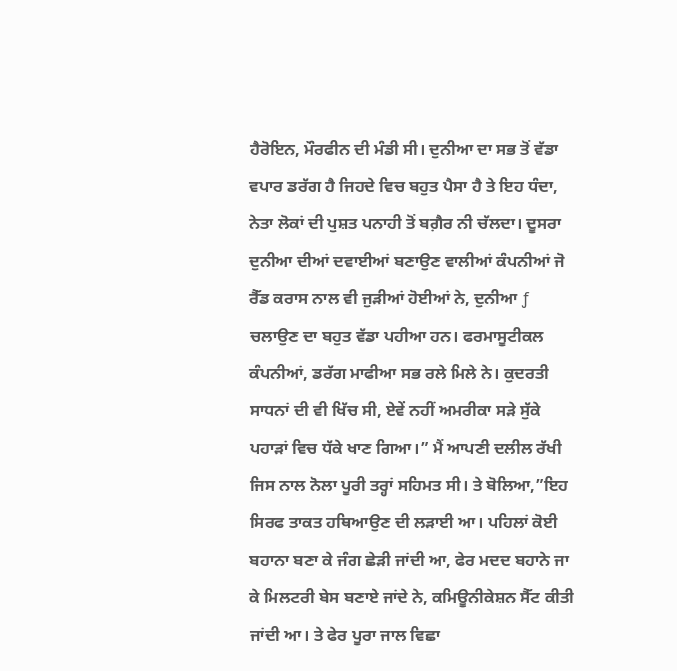ਹੈਰੋਇਨ, ਮੌਰਫੀਨ ਦੀ ਮੰਡੀ ਸੀ। ਦੁਨੀਆ ਦਾ ਸਭ ਤੋਂ ਵੱਡਾ ਵਪਾਰ ਡਰੱਗ ਹੈ ਜਿਹਦੇ ਵਿਚ ਬਹੁਤ ਪੈਸਾ ਹੈ ਤੇ ਇਹ ਧੰਦਾ, ਨੇਤਾ ਲੋਕਾਂ ਦੀ ਪੁਸ਼ਤ ਪਨਾਹੀ ਤੋਂ ਬਗ਼ੈਰ ਨੀ ਚੱਲਦਾ। ਦੂਸਰਾ ਦੁਨੀਆ ਦੀਆਂ ਦਵਾਈਆਂ ਬਣਾਉਣ ਵਾਲੀਆਂ ਕੰਪਨੀਆਂ ਜੋ ਰੈੱਡ ਕਰਾਸ ਨਾਲ ਵੀ ਜੁੜੀਆਂ ਹੋਈਆਂ ਨੇ, ਦੁਨੀਆ ƒ ਚਲਾਉਣ ਦਾ ਬਹੁਤ ਵੱਡਾ ਪਹੀਆ ਹਨ। ਫਰਮਾਸੂਟੀਕਲ ਕੰਪਨੀਆਂ, ਡਰੱਗ ਮਾਫੀਆ ਸਭ ਰਲੇ ਮਿਲੇ ਨੇ। ਕੁਦਰਤੀ ਸਾਧਨਾਂ ਦੀ ਵੀ ਖਿੱਚ ਸੀ, ਏਵੇਂ ਨਹੀਂ ਅਮਰੀਕਾ ਸੜੇ ਸੁੱਕੇ ਪਹਾੜਾਂ ਵਿਚ ਧੱਕੇ ਖਾਣ ਗਿਆ।” ਮੈਂ ਆਪਣੀ ਦਲੀਲ ਰੱਖੀ ਜਿਸ ਨਾਲ ਨੋਲਾ ਪੂਰੀ ਤਰ੍ਹਾਂ ਸਹਿਮਤ ਸੀ। ਤੇ ਬੋਲਿਆ,”ਇਹ ਸਿਰਫ ਤਾਕਤ ਹਥਿਆਉਣ ਦੀ ਲੜਾਈ ਆ। ਪਹਿਲਾਂ ਕੋਈ ਬਹਾਨਾ ਬਣਾ ਕੇ ਜੰਗ ਛੇੜੀ ਜਾਂਦੀ ਆ, ਫੇਰ ਮਦਦ ਬਹਾਨੇ ਜਾ ਕੇ ਮਿਲਟਰੀ ਬੇਸ ਬਣਾਏ ਜਾਂਦੇ ਨੇ, ਕਮਿਊਨੀਕੇਸ਼ਨ ਸੈੱਟ ਕੀਤੀ ਜਾਂਦੀ ਆ। ਤੇ ਫੇਰ ਪੂਰਾ ਜਾਲ ਵਿਛਾ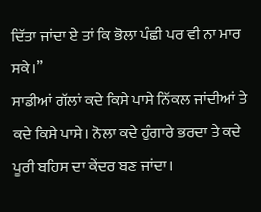ਦਿੱਤਾ ਜਾਂਦਾ ਏ ਤਾਂ ਕਿ ਭੋਲਾ ਪੰਛੀ ਪਰ ਵੀ ਨਾ ਮਾਰ ਸਕੇ।”
ਸਾਡੀਆਂ ਗੱਲਾਂ ਕਦੇ ਕਿਸੇ ਪਾਸੇ ਨਿੱਕਲ ਜਾਂਦੀਆਂ ਤੇ ਕਦੇ ਕਿਸੇ ਪਾਸੇ। ਨੋਲਾ ਕਦੇ ਹੁੰਗਾਰੇ ਭਰਦਾ ਤੇ ਕਦੇ ਪੂਰੀ ਬਹਿਸ ਦਾ ਕੇਂਦਰ ਬਣ ਜਾਂਦਾ।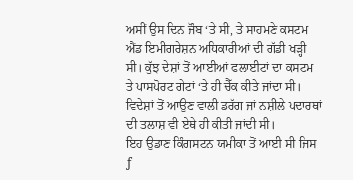ਅਸੀਂ ਉਸ ਦਿਨ ਜੌਬ ‘ਤੇ ਸੀ, ਤੇ ਸਾਹਮਣੇ ਕਸਟਮ ਐਂਡ ਇਮੀਗਰੇਸ਼ਨ ਅਧਿਕਾਰੀਆਂ ਦੀ ਗੱਡੀ ਖੜ੍ਹੀ ਸੀ। ਕੁੱਝ ਦੇਸ਼ਾਂ ਤੋਂ ਆਈਆਂ ਫਲਾਈਟਾਂ ਦਾ ਕਸਟਮ ਤੇ ਪਾਸਪੋਰਟ ਗੇਟਾਂ ‘ਤੇ ਹੀ ਚੈੱਕ ਕੀਤੇ ਜਾਂਦਾ ਸੀ। ਵਿਦੇਸ਼ਾਂ ਤੋਂ ਆਉਣ ਵਾਲੀ ਡਰੱਗ ਜਾਂ ਨਸ਼ੀਲੇ ਪਦਾਰਥਾਂ ਦੀ ਤਲਾਸ਼ ਵੀ ਏਥੇ ਹੀ ਕੀਤੀ ਜਾਂਦੀ ਸੀ।
ਇਹ ਉਡਾਣ ਕਿੰਗਸਟਨ ਯਮੀਕਾ ਤੋਂ ਆਈ ਸੀ ਜਿਸ ƒ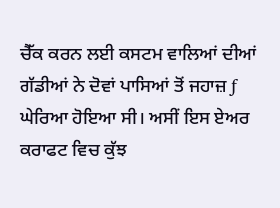ਚੈੱਕ ਕਰਨ ਲਈ ਕਸਟਮ ਵਾਲਿਆਂ ਦੀਆਂ ਗੱਡੀਆਂ ਨੇ ਦੋਵਾਂ ਪਾਸਿਆਂ ਤੋਂ ਜਹਾਜ਼ ƒ ਘੇਰਿਆ ਹੋਇਆ ਸੀ। ਅਸੀਂ ਇਸ ਏਅਰ ਕਰਾਫਟ ਵਿਚ ਕੁੱਝ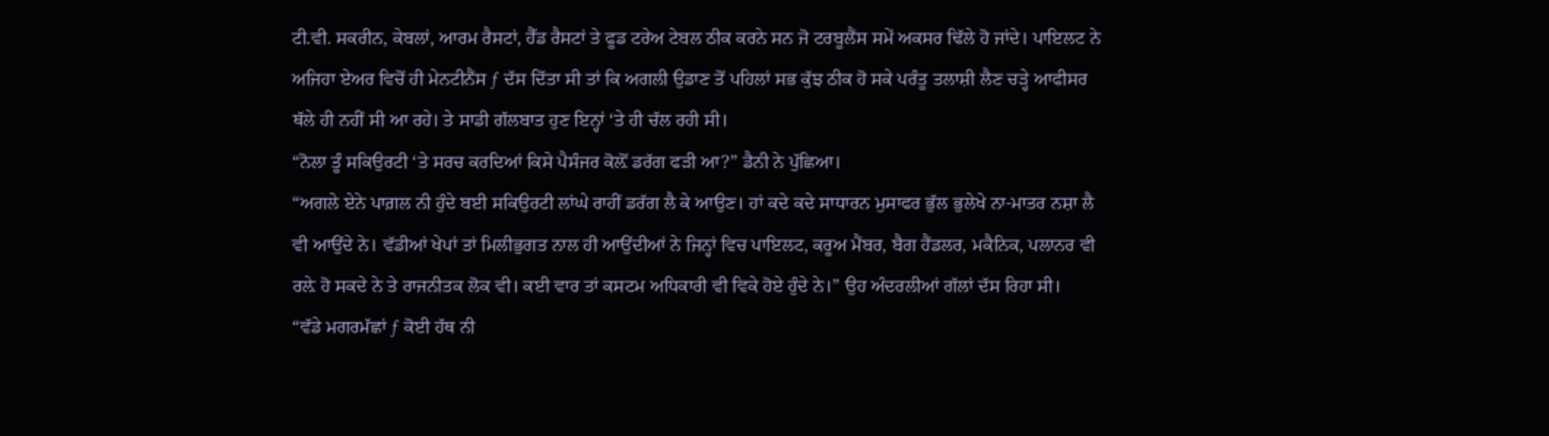ਟੀ.ਵੀ. ਸਕਰੀਨ, ਕੇਬਲਾਂ, ਆਰਮ ਰੈਸਟਾਂ, ਹੈੱਡ ਰੈਸਟਾਂ ਤੇ ਫੂਡ ਟਰੇਅ ਟੇਬਲ ਠੀਕ ਕਰਨੇ ਸਨ ਜੋ ਟਰਬੂਲੈਂਸ ਸਮੇਂ ਅਕਸਰ ਢਿੱਲੇ ਹੋ ਜਾਂਦੇ। ਪਾਇਲਟ ਨੇ ਅਜਿਹਾ ਏਅਰ ਵਿਚੋਂ ਹੀ ਮੇਨਟੀਨੈਂਸ ƒ ਦੱਸ ਦਿੱਤਾ ਸੀ ਤਾਂ ਕਿ ਅਗਲੀ ਉਡਾਣ ਤੋਂ ਪਹਿਲਾਂ ਸਭ ਕੁੱਝ ਠੀਕ ਹੋ ਸਕੇ ਪਰੰਤੂ ਤਲਾਸ਼ੀ ਲੈਣ ਚੜ੍ਹੇ ਆਫੀਸਰ ਥੱਲੇ ਹੀ ਨਹੀਂ ਸੀ ਆ ਰਹੇ। ਤੇ ਸਾਡੀ ਗੱਲਬਾਤ ਹੁਣ ਇਨ੍ਹਾਂ ‘ਤੇ ਹੀ ਚੱਲ ਰਹੀ ਸੀ।
“ਨੋਲਾ ਤੂੰ ਸਕਿਉਰਟੀ ‘ਤੇ ਸਰਚ ਕਰਦਿਆਂ ਕਿਸੇ ਪੈਸੰਜਰ ਕੋਲ਼ੋਂ ਡਰੱਗ ਫੜੀ ਆ?” ਡੈਨੀ ਨੇ ਪੁੱਛਿਆ।
“ਅਗਲੇ ਏਨੇ ਪਾਗ਼ਲ ਨੀ ਹੁੰਦੇ ਬਈ ਸਕਿਉਰਟੀ ਲਾਂਘੇ ਰਾਹੀਂ ਡਰੱਗ ਲੈ ਕੇ ਆਉਣ। ਹਾਂ ਕਦੇ ਕਦੇ ਸਾਧਾਰਨ ਮੁਸਾਫਰ ਭੁੱਲ ਭੁਲੇਖੇ ਨਾ-ਮਾਤਰ ਨਸ਼ਾ ਲੈ ਵੀ ਆਉਂਦੇ ਨੇ। ਵੱਡੀਆਂ ਖੇਪਾਂ ਤਾਂ ਮਿਲੀਭੁਗਤ ਨਾਲ ਹੀ ਆਉਂਦੀਆਂ ਨੇ ਜਿਨ੍ਹਾਂ ਵਿਚ ਪਾਇਲਟ, ਕਰੂਅ ਮੈਂਬਰ, ਬੈਗ ਹੈਂਡਲਰ, ਮਕੈਨਿਕ, ਪਲਾਨਰ ਵੀ ਰਲ਼ੇ ਹੋ ਸਕਦੇ ਨੇ ਤੇ ਰਾਜਨੀਤਕ ਲੋਕ ਵੀ। ਕਈ ਵਾਰ ਤਾਂ ਕਸਟਮ ਅਧਿਕਾਰੀ ਵੀ ਵਿਕੇ ਹੋਏ ਹੁੰਦੇ ਨੇ।” ਉਹ ਅੰਦਰਲੀਆਂ ਗੱਲਾਂ ਦੱਸ ਰਿਹਾ ਸੀ।
“ਵੱਡੇ ਮਗਰਮੱਛਾਂ ƒ ਕੋਈ ਹੱਥ ਨੀ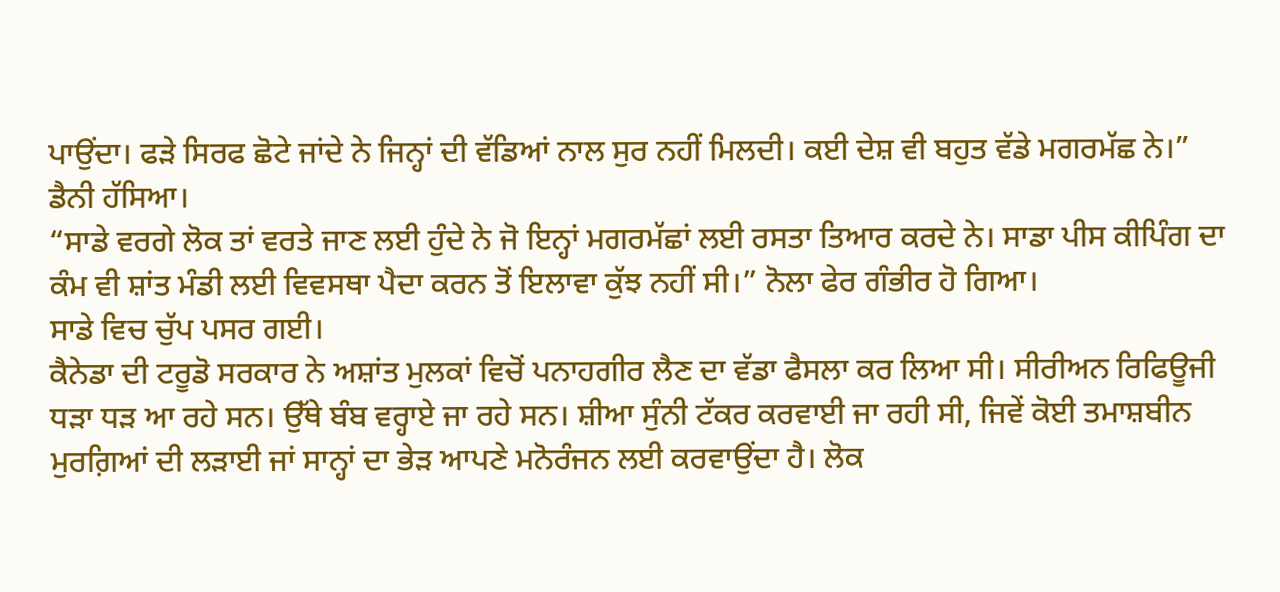ਪਾਉਂਦਾ। ਫੜੇ ਸਿਰਫ ਛੋਟੇ ਜਾਂਦੇ ਨੇ ਜਿਨ੍ਹਾਂ ਦੀ ਵੱਡਿਆਂ ਨਾਲ ਸੁਰ ਨਹੀਂ ਮਿਲਦੀ। ਕਈ ਦੇਸ਼ ਵੀ ਬਹੁਤ ਵੱਡੇ ਮਗਰਮੱਛ ਨੇ।” ਡੈਨੀ ਹੱਸਿਆ।
“ਸਾਡੇ ਵਰਗੇ ਲੋਕ ਤਾਂ ਵਰਤੇ ਜਾਣ ਲਈ ਹੁੰਦੇ ਨੇ ਜੋ ਇਨ੍ਹਾਂ ਮਗਰਮੱਛਾਂ ਲਈ ਰਸਤਾ ਤਿਆਰ ਕਰਦੇ ਨੇ। ਸਾਡਾ ਪੀਸ ਕੀਪਿੰਗ ਦਾ ਕੰਮ ਵੀ ਸ਼ਾਂਤ ਮੰਡੀ ਲਈ ਵਿਵਸਥਾ ਪੈਦਾ ਕਰਨ ਤੋਂ ਇਲਾਵਾ ਕੁੱਝ ਨਹੀਂ ਸੀ।” ਨੋਲਾ ਫੇਰ ਗੰਭੀਰ ਹੋ ਗਿਆ।
ਸਾਡੇ ਵਿਚ ਚੁੱਪ ਪਸਰ ਗਈ।
ਕੈਨੇਡਾ ਦੀ ਟਰੂਡੋ ਸਰਕਾਰ ਨੇ ਅਸ਼ਾਂਤ ਮੁਲਕਾਂ ਵਿਚੋਂ ਪਨਾਹਗੀਰ ਲੈਣ ਦਾ ਵੱਡਾ ਫੈਸਲਾ ਕਰ ਲਿਆ ਸੀ। ਸੀਰੀਅਨ ਰਿਫਿਊਜੀ ਧੜਾ ਧੜ ਆ ਰਹੇ ਸਨ। ਉੱਥੇ ਬੰਬ ਵਰ੍ਹਾਏ ਜਾ ਰਹੇ ਸਨ। ਸ਼ੀਆ ਸੁੰਨੀ ਟੱਕਰ ਕਰਵਾਈ ਜਾ ਰਹੀ ਸੀ, ਜਿਵੇਂ ਕੋਈ ਤਮਾਸ਼ਬੀਨ ਮੁਰਗ਼ਿਆਂ ਦੀ ਲੜਾਈ ਜਾਂ ਸਾਨ੍ਹਾਂ ਦਾ ਭੇੜ ਆਪਣੇ ਮਨੋਰੰਜਨ ਲਈ ਕਰਵਾਉਂਦਾ ਹੈ। ਲੋਕ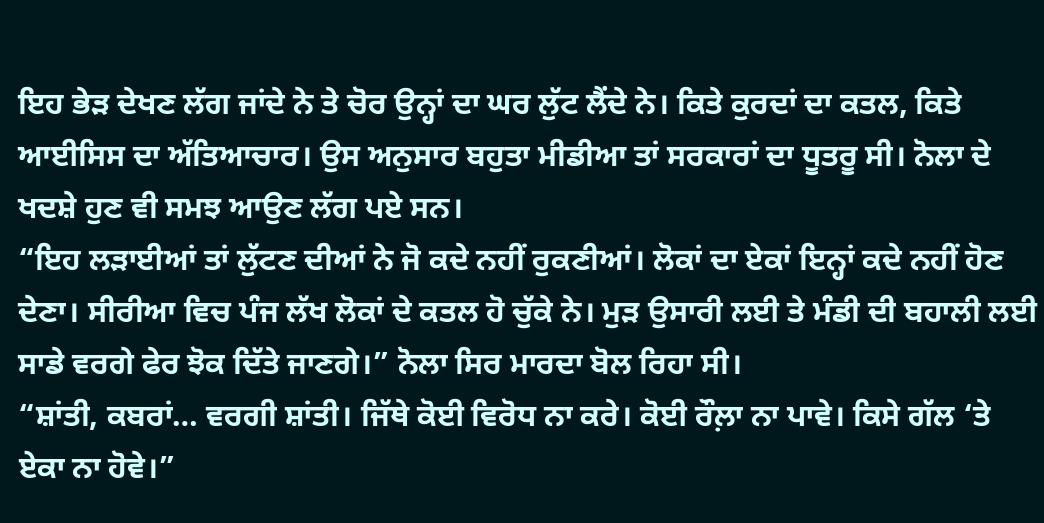ਇਹ ਭੇੜ ਦੇਖਣ ਲੱਗ ਜਾਂਦੇ ਨੇ ਤੇ ਚੋਰ ਉਨ੍ਹਾਂ ਦਾ ਘਰ ਲੁੱਟ ਲੈਂਦੇ ਨੇ। ਕਿਤੇ ਕੁਰਦਾਂ ਦਾ ਕਤਲ, ਕਿਤੇ ਆਈਸਿਸ ਦਾ ਅੱਤਿਆਚਾਰ। ਉਸ ਅਨੁਸਾਰ ਬਹੁਤਾ ਮੀਡੀਆ ਤਾਂ ਸਰਕਾਰਾਂ ਦਾ ਧੂਤਰੂ ਸੀ। ਨੋਲਾ ਦੇ ਖਦਸ਼ੇ ਹੁਣ ਵੀ ਸਮਝ ਆਉਣ ਲੱਗ ਪਏ ਸਨ।
“ਇਹ ਲੜਾਈਆਂ ਤਾਂ ਲੁੱਟਣ ਦੀਆਂ ਨੇ ਜੋ ਕਦੇ ਨਹੀਂ ਰੁਕਣੀਆਂ। ਲੋਕਾਂ ਦਾ ਏਕਾਂ ਇਨ੍ਹਾਂ ਕਦੇ ਨਹੀਂ ਹੋਣ ਦੇਣਾ। ਸੀਰੀਆ ਵਿਚ ਪੰਜ ਲੱਖ ਲੋਕਾਂ ਦੇ ਕਤਲ ਹੋ ਚੁੱਕੇ ਨੇ। ਮੁੜ ਉਸਾਰੀ ਲਈ ਤੇ ਮੰਡੀ ਦੀ ਬਹਾਲੀ ਲਈ ਸਾਡੇ ਵਰਗੇ ਫੇਰ ਝੋਕ ਦਿੱਤੇ ਜਾਣਗੇ।” ਨੋਲਾ ਸਿਰ ਮਾਰਦਾ ਬੋਲ ਰਿਹਾ ਸੀ।
“ਸ਼ਾਂਤੀ, ਕਬਰਾਂ… ਵਰਗੀ ਸ਼ਾਂਤੀ। ਜਿੱਥੇ ਕੋਈ ਵਿਰੋਧ ਨਾ ਕਰੇ। ਕੋਈ ਰੌਲ਼ਾ ਨਾ ਪਾਵੇ। ਕਿਸੇ ਗੱਲ ‘ਤੇ ਏਕਾ ਨਾ ਹੋਵੇ।”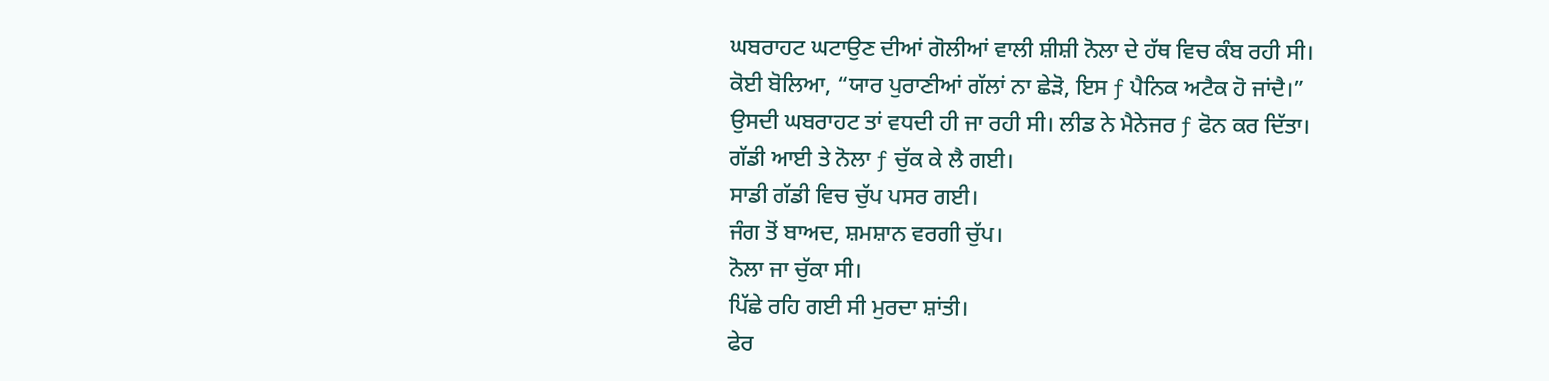ਘਬਰਾਹਟ ਘਟਾਉਣ ਦੀਆਂ ਗੋਲੀਆਂ ਵਾਲੀ ਸ਼ੀਸ਼ੀ ਨੋਲਾ ਦੇ ਹੱਥ ਵਿਚ ਕੰਬ ਰਹੀ ਸੀ।
ਕੋਈ ਬੋਲਿਆ, “ਯਾਰ ਪੁਰਾਣੀਆਂ ਗੱਲਾਂ ਨਾ ਛੇੜੋ, ਇਸ ƒ ਪੈਨਿਕ ਅਟੈਕ ਹੋ ਜਾਂਦੈ।”
ਉਸਦੀ ਘਬਰਾਹਟ ਤਾਂ ਵਧਦੀ ਹੀ ਜਾ ਰਹੀ ਸੀ। ਲੀਡ ਨੇ ਮੈਨੇਜਰ ƒ ਫੋਨ ਕਰ ਦਿੱਤਾ।
ਗੱਡੀ ਆਈ ਤੇ ਨੋਲਾ ƒ ਚੁੱਕ ਕੇ ਲੈ ਗਈ।
ਸਾਡੀ ਗੱਡੀ ਵਿਚ ਚੁੱਪ ਪਸਰ ਗਈ।
ਜੰਗ ਤੋਂ ਬਾਅਦ, ਸ਼ਮਸ਼ਾਨ ਵਰਗੀ ਚੁੱਪ।
ਨੋਲਾ ਜਾ ਚੁੱਕਾ ਸੀ।
ਪਿੱਛੇ ਰਹਿ ਗਈ ਸੀ ਮੁਰਦਾ ਸ਼ਾਂਤੀ।
ਫੇਰ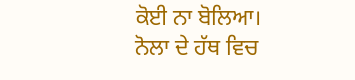ਕੋਈ ਨਾ ਬੋਲਿਆ।
ਨੋਲਾ ਦੇ ਹੱਥ ਵਿਚ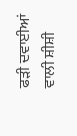ਫੜੀ ਦਵਾਈਆਂ ਵਾਲੀ ਸ਼ੀਸ਼ੀ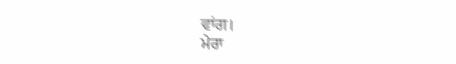ਵਾਂਗ।
ਮੇਰਾ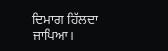ਦਿਮਾਗ ਹਿੱਲਦਾ ਜਾਪਿਆ।